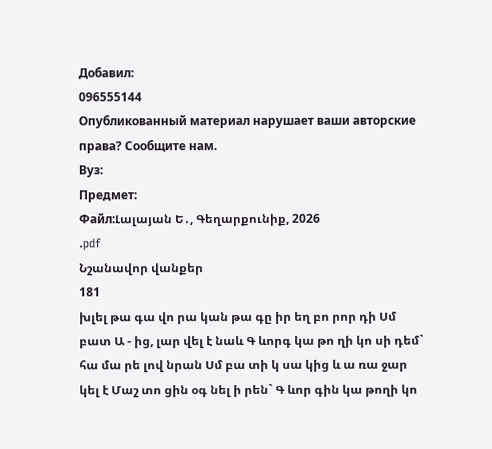Добавил:
096555144
Опубликованный материал нарушает ваши авторские права? Сообщите нам.
Вуз:
Предмет:
Файл:Լալայան Ե․, Գեղարքունիք, 2026
.pdf
Նշանավոր վանքեր
181
խլել թա գա վո րա կան թա գը իր եղ բո րոր դի Սմ բատ Ա - ից, լար վել է նաև Գ ևորգ կա թո ղի կո սի դեմ`
հա մա րե լով նրան Սմ բա տի կ սա կից և ա ռա ջար կել է Մաշ տո ցին օգ նել ի րեն` Գ ևոր գին կա թողի կո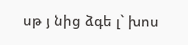սթ յ նից ձգե լ` խոս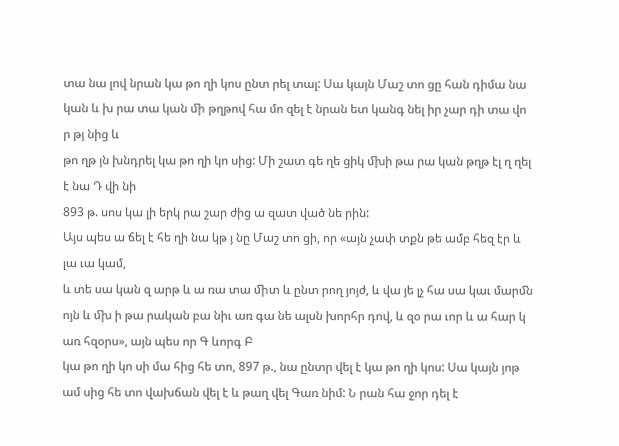տա նա լով նրան կա թո ղի կոս ընտ րել տալ: Սա կայն Մաշ տո ցը հան դիմա նա կան և խ րա տա կան ﬕ թղթով հա մո զել է նրան ետ կանգ նել իր չար դի տա վո ր թյ նից և
թո ղթ յն խնդրել կա թո ղի կո սից: Մի շատ գե ղե ցիկ ﬗի թա րա կան թղթ էլ ղ ղել է նա Դ վի նի
893 թ. սոս կա լի երկ րա շար ժից ա զատ ված նե րին:
Այս պես ա ճել է հե ղի նա կթ յ նը Մաշ տո ցի, որ «այն չափ տքն թե ամբ հեզ էր և լա ւա կամ,
և տե սա կան զ արթ և ա ռա տա ﬕտ և ընտ րող յոյժ, և վա յե լչ հա սա կաւ մարﬓ ոյն և ﬗ ի թա րական բա նիւ առ գա նե ալսն խորհր դով, և զօ րա ւոր և ա հար կ առ հզօրս», այն պես որ Գ ևորգ Բ
կա թո ղի կո սի մա հից հե տո, 897 թ., նա ընտր վել է կա թո ղի կոս: Սա կայն յոթ ամ սից հե տո վախճան վել է և թաղ վել Գառ նիմ: Ն րան հա ջոր դել է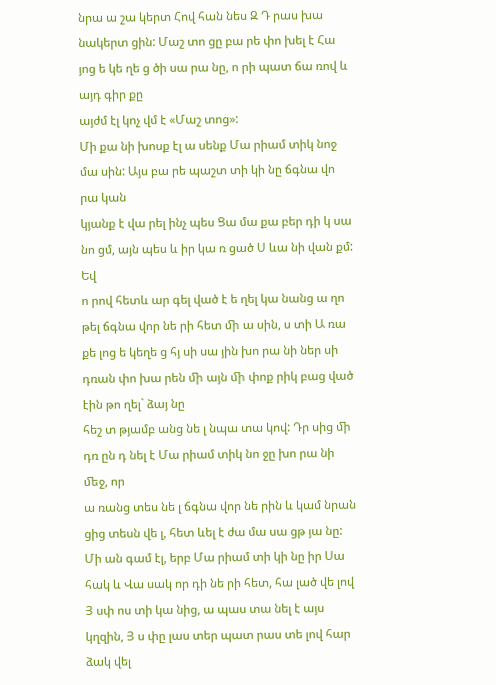նրա ա շա կերտ Հով հան նես Զ Դ րաս խա նակերտ ցին: Մաշ տո ցը բա րե փո խել է Հա յոց ե կե ղե ց ծի սա րա նը, ո րի պատ ճա ռով և այդ գիր քը
այժմ էլ կոչ վմ է «Մաշ տոց»:
Մի քա նի խոսք էլ ա սենք Մա րիամ տիկ նոջ մա սին: Այս բա րե պաշտ տի կի նը ճգնա վո րա կան
կյանք է վա րել ինչ պես Ցա մա քա բեր դի կ սա նո ցմ, այն պես և իր կա ռ ցած Ս ևա նի վան քմ: Եվ
ո րով հետև ար գել ված է ե ղել կա նանց ա ղո թել ճգնա վոր նե րի հետ ﬕ ա սին, ս տի Ա ռա քե լոց ե կեղե ց հյ սի սա յին խո րա նի ներ սի դռան փո խա րեն ﬕ այն ﬕ փոք րիկ բաց ված էին թո ղել` ձայ նը
հեշ տ թյամբ անց նե լ նպա տա կով: Դր սից ﬕ դռ ըն դ նել է Մա րիամ տիկ նո ջը խո րա նի ﬔջ, որ
ա ռանց տես նե լ ճգնա վոր նե րին և կամ նրան ցից տեսն վե լ, հետ ևել է ժա մա սա ցթ յա նը:
Մի ան գամ էլ, երբ Մա րիամ տի կի նը իր Սա հակ և Վա սակ որ դի նե րի հետ, հա լած վե լով
Յ սփ ոս տի կա նից, ա պաս տա նել է այս կղզին, Յ ս փը լաս տեր պատ րաս տե լով հար ձակ վել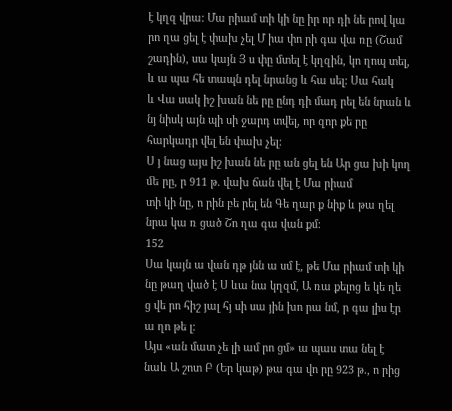է կղզ վրա: Մա րիամ տի կի նը իր որ դի նե րով կա րո ղա ցել է փախ չել Մ իա փո րի գա վա ռը (Շամ շադին), սա կայն Յ ս փը մտել է կղզին, կո ղոպ տել, և ա պա հե տապն դել նրանց և հա սել: Սա հակ
և Վա սակ իշ խան նե րը ընդ դի մադ րել են նրան և նյ նիսկ այն պի սի ջարդ տվել, որ զոր քե րը հարկադր վել են փախ չել:
Ս յ նաց այս իշ խան նե րը ան ցել են Ար ցա խի կող ﬔ րը, ր 911 թ. վախ ճան վել է Մա րիամ
տի կի նը, ո րին բե րել են Գե ղար ք նիք և թա ղել նրա կա ռ ցած Շո ղա գա վան քմ:
152
Սա կայն ա վան դթ յնն ա սմ է, թե Մա րիամ տի կի նը թաղ ված է Ս ևա նա կղզմ, Ա ռա քելոց ե կե ղե ց վե րո հիշ յալ հյ սի սա յին խո րա նմ, ր գա լիս էր ա ղո թե լ:
Այս «ան մատ չե լի ամ րո ցմ» ա պաս տա նել է նաև Ա շոտ Բ (Եր կաթ) թա գա վո րը 923 թ., ո րից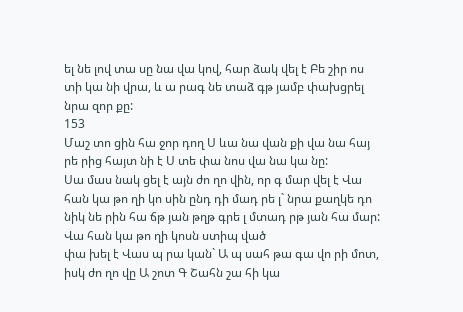ել նե լով տա սը նա վա կով, հար ձակ վել է Բե շիր ոս տի կա նի վրա, և ա րագ նե տաձ գթ յամբ փախցրել նրա զոր քը:
153
Մաշ տո ցին հա ջոր դող Ս ևա նա վան քի վա նա հայ րե րից հայտ նի է Ս տե փա նոս վա նա կա նը:
Սա մաս նակ ցել է այն ժո ղո վին, որ գ մար վել է Վա հան կա թո ղի կո սին ընդ դի մադ րե լ` նրա քաղկե դո նիկ նե րին հա ճթ յան թղթ գրե լ մտադ րթ յան հա մար: Վա հան կա թո ղի կոսն ստիպ ված
փա խել է Վաս պ րա կան` Ա պ սահ թա գա վո րի մոտ, իսկ ժո ղո վը Ա շոտ Գ Շահն շա հի կա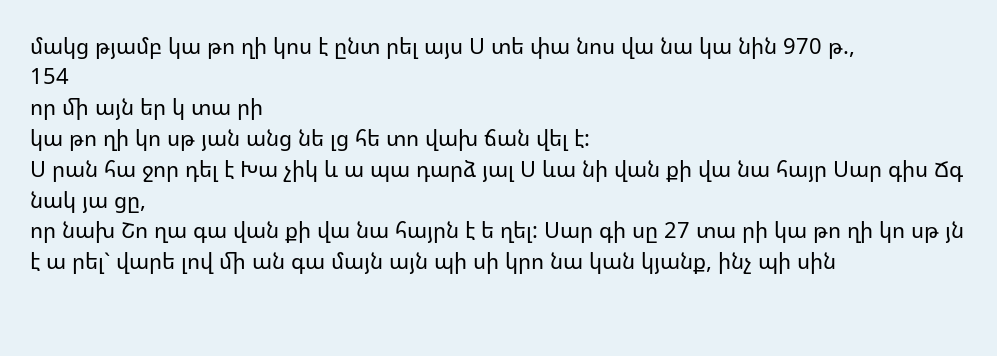մակց թյամբ կա թո ղի կոս է ընտ րել այս Ս տե փա նոս վա նա կա նին 970 թ.,
154
որ ﬕ այն եր կ տա րի
կա թո ղի կո սթ յան անց նե լց հե տո վախ ճան վել է:
Ս րան հա ջոր դել է Խա չիկ և ա պա դարձ յալ Ս ևա նի վան քի վա նա հայր Սար գիս Ճգ նակ յա ցը,
որ նախ Շո ղա գա վան քի վա նա հայրն է ե ղել: Սար գի սը 27 տա րի կա թո ղի կո սթ յն է ա րել` վարե լով ﬕ ան գա մայն այն պի սի կրո նա կան կյանք, ինչ պի սին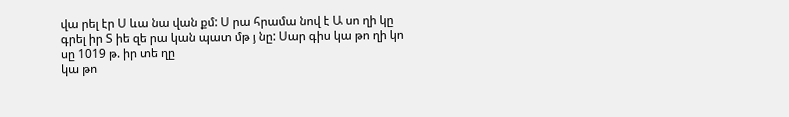վա րել էր Ս ևա նա վան քմ: Ս րա հրամա նով է Ա սո ղի կը գրել իր Տ իե զե րա կան պատ մթ յ նը: Սար գիս կա թո ղի կո սը 1019 թ. իր տե ղը
կա թո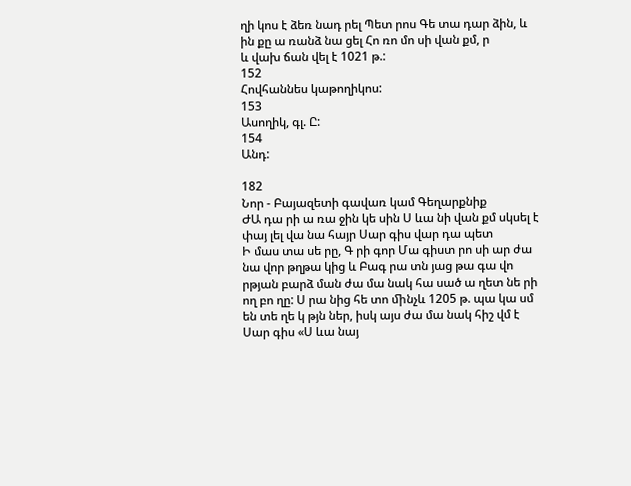ղի կոս է ձեռ նադ րել Պետ րոս Գե տա դար ձին, և ին քը ա ռանձ նա ցել Հո ռո մո սի վան քմ, ր
և վախ ճան վել է 1021 թ.:
152
Հովհաննես կաթողիկոս:
153
Ասողիկ, գլ. Ը:
154
Անդ:

182
Նոր - Բայազետի գավառ կամ Գեղարքնիք
ԺԱ դա րի ա ռա ջին կե սին Ս ևա նի վան քմ սկսել է փայ լել վա նա հայր Սար գիս վար դա պետ
Ի մաս տա սե րը, Գ րի գոր Մա գիստ րո սի ար ժա նա վոր թղթա կից և Բագ րա տն յաց թա գա վո րթյան բարձ ման ժա մա նակ հա սած ա ղետ նե րի ող բո ղը: Ս րա նից հե տո ﬕնչև 1205 թ. պա կա սմ
են տե ղե կ թյն ներ, իսկ այս ժա մա նակ հիշ վմ է Սար գիս «Ս ևա նայ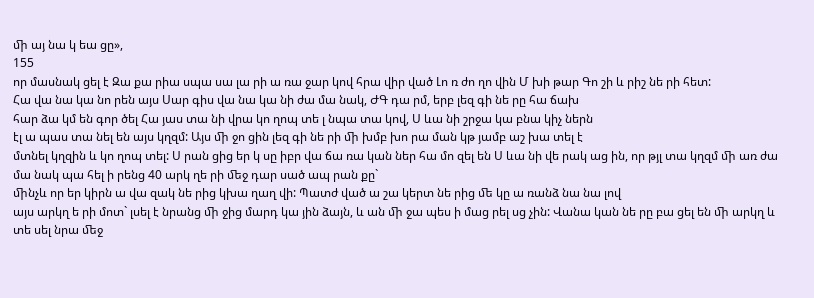ﬕ այ նա կ եա ցը»,
155
որ մասնակ ցել է Զա քա րիա սպա սա լա րի ա ռա ջար կով հրա վիր ված Լո ռ ժո ղո վին Մ խի թար Գո շի և րիշ նե րի հետ:
Հա վա նա կա նո րեն այս Սար գիս վա նա կա նի ժա մա նակ, ԺԳ դա րմ, երբ լեզ գի նե րը հա ճախ
հար ձա կմ են գոր ծել Հա յաս տա նի վրա կո ղոպ տե լ նպա տա կով, Ս ևա նի շրջա կա բնա կիչ ներն
էլ ա պաս տա նել են այս կղզմ: Այս ﬕ ջո ցին լեզ գի նե րի ﬕ խմբ խո րա ման կթ յամբ աշ խա տել է
մտնել կղզին և կո ղոպ տել: Ս րան ցից եր կ սը իբր վա ճա ռա կան ներ հա մո զել են Ս ևա նի վե րակ աց ին, որ թյլ տա կղզմ ﬕ առ ժա մա նակ պա հել ի րենց 40 արկ ղե րի ﬔջ դար սած ապ րան քը`
ﬕնչև որ եր կիրն ա վա զակ նե րից կխա ղաղ վի: Պատժ ված ա շա կերտ նե րից ﬔ կը ա ռանձ նա նա լով
այս արկղ ե րի մոտ` լսել է նրանց ﬕ ջից մարդ կա յին ձայն, և ան ﬕ ջա պես ի մաց րել սց չին: Վանա կան նե րը բա ցել են ﬕ արկղ և տե սել նրա ﬔջ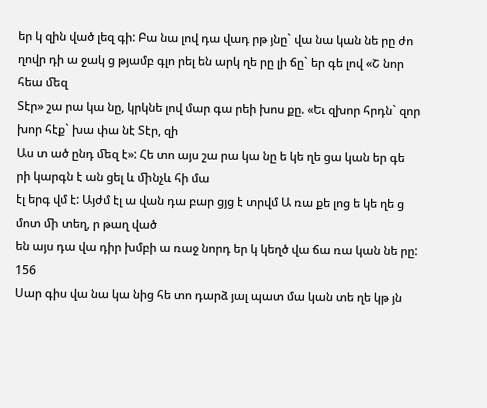եր կ զին ված լեզ գի: Բա նա լով դա վադ րթ յնը` վա նա կան նե րը ժո ղովր դի ա ջակ ց թյամբ գլո րել են արկ ղե րը լի ճը` եր գե լով «Շ նոր հեա ﬔզ
Տէր» շա րա կա նը, կրկնե լով մար գա րեի խոս քը. «Եւ զխոր հրդն` զոր խոր հէք` խա փա նէ Տէր, զի
Աս տ ած ընդ ﬔզ է»: Հե տո այս շա րա կա նը ե կե ղե ցա կան եր գե րի կարգն է ան ցել և ﬕնչև հի մա
էլ երգ վմ է: Այժմ էլ ա վան դա բար ցյց է տրվմ Ա ռա քե լոց ե կե ղե ց մոտ ﬕ տեղ, ր թաղ ված
են այս դա վա դիր խմբի ա ռաջ նորդ եր կ կեղծ վա ճա ռա կան նե րը:
156
Սար գիս վա նա կա նից հե տո դարձ յալ պատ մա կան տե ղե կթ յն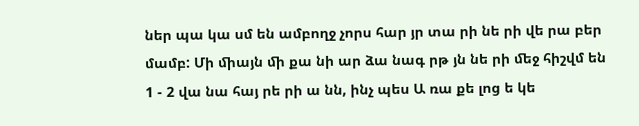ներ պա կա սմ են ամբողջ չորս հար յր տա րի նե րի վե րա բեր մամբ: Մի ﬕայն ﬕ քա նի ար ձա նագ րթ յն նե րի ﬔջ հիշվմ են 1 - 2 վա նա հայ րե րի ա նն, ինչ պես Ա ռա քե լոց ե կե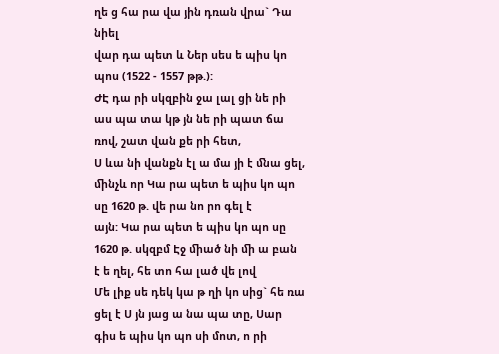ղե ց հա րա վա յին դռան վրա` Դա նիել
վար դա պետ և Ներ սես ե պիս կո պոս (1522 - 1557 թթ.):
ԺԷ դա րի սկզբին ջա լալ ցի նե րի աս պա տա կթ յն նե րի պատ ճա ռով, շատ վան քե րի հետ,
Ս ևա նի վանքն էլ ա մա յի է ﬓա ցել, ﬕնչև որ Կա րա պետ ե պիս կո պո սը 1620 թ. վե րա նո րո գել է
այն: Կա րա պետ ե պիս կո պո սը 1620 թ. սկզբմ Էջ ﬕած նի ﬕ ա բան է ե ղել, հե տո հա լած վե լով
Մե լիք սե դեկ կա թ ղի կո սից` հե ռա ցել է Ս յն յաց ա նա պա տը, Սար գիս ե պիս կո պո սի մոտ, ո րի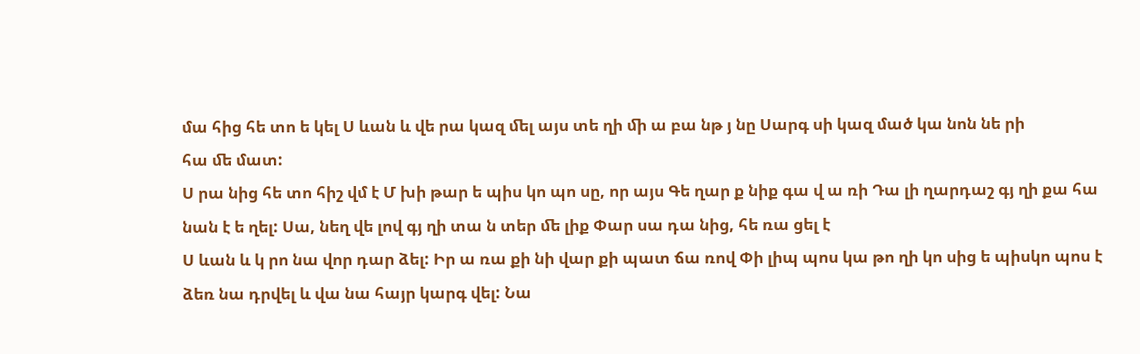մա հից հե տո ե կել Ս ևան և վե րա կազ ﬔլ այս տե ղի ﬕ ա բա նթ յ նը Սարգ սի կազ մած կա նոն նե րի
հա ﬔ մատ:
Ս րա նից հե տո հիշ վմ է Մ խի թար ե պիս կո պո սը, որ այս Գե ղար ք նիք գա վ ա ռի Դա լի ղարդաշ գյ ղի քա հա նան է ե ղել: Սա, նեղ վե լով գյ ղի տա ն տեր ﬔ լիք Փար սա դա նից, հե ռա ցել է
Ս ևան և կ րո նա վոր դար ձել: Իր ա ռա քի նի վար քի պատ ճա ռով Փի լիպ պոս կա թո ղի կո սից ե պիսկո պոս է ձեռ նա դրվել և վա նա հայր կարգ վել: Նա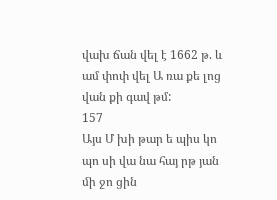վախ ճան վել է 1662 թ. և ամ փոփ վել Ա ռա քե լոց
վան քի գավ թմ:
157
Այս Մ խի թար ե պիս կո պո սի վա նա հայ րթ յան ﬕ ջո ցին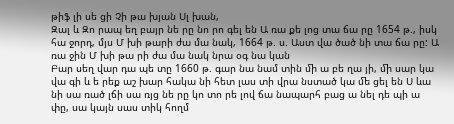թիֆ լի սե ցի Չի թա խյան Սլ խան,
Զալ և Զո րապ եղ բայր նե րը նո րո գել են Ա ռա քե լոց տա ճա րը 1654 թ., իսկ հա ջորդ, մյս Մ խի թարի ժա մա նակ, 1664 թ. ս. Աստ վա ծած նի տա ճա րը: Ա ռա ջին Մ խի թա րի ժա մա նակ նրա օգ նա կան
Բար սեղ վար դա պե տը 1660 թ. գար նա նամ տին ﬕ ա բե ղա յի, ﬕ սար կա վա գի և ե րեք աշ խար հակա նի հետ լաս տի վրա նստած կա ﬔ ցել են Ս ևա նի սա ռած լճի սա ռյց նե րը կո տո րե լով ճա նապարհ բաց ա նել դե պի ա փը, սա կայն սաս տիկ հողմ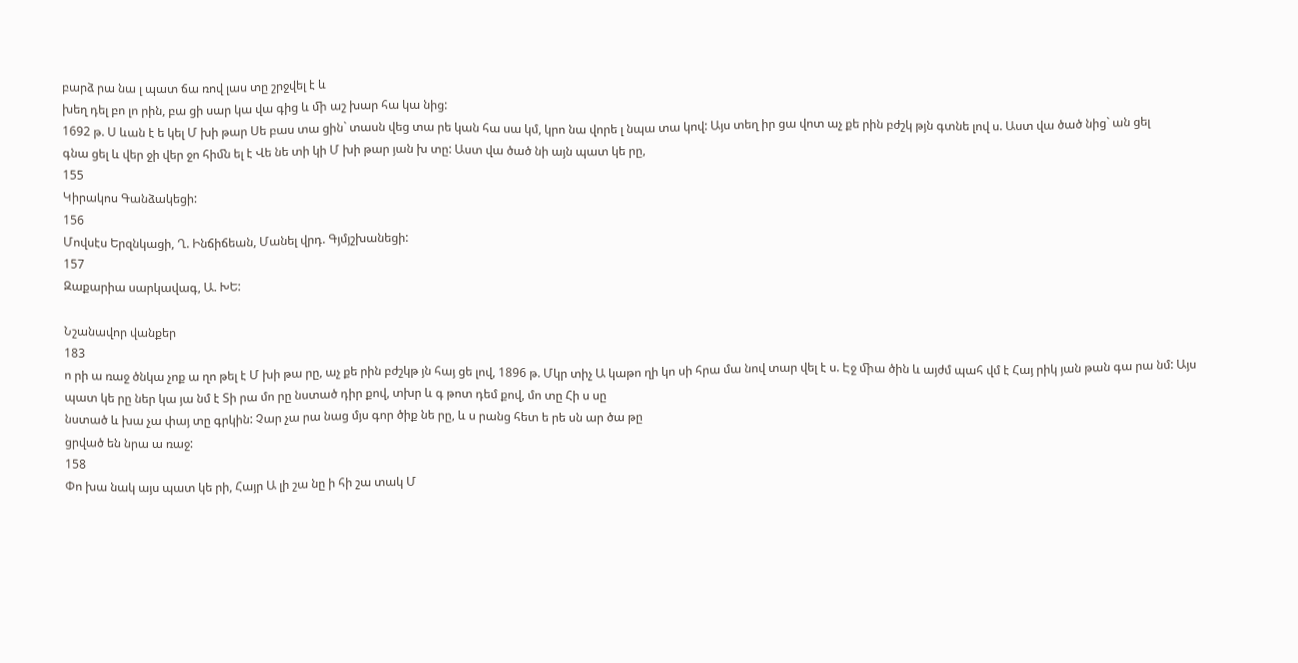բարձ րա նա լ պատ ճա ռով լաս տը շրջվել է և
խեղ դել բո լո րին, բա ցի սար կա վա գից և ﬕ աշ խար հա կա նից:
1692 թ. Ս ևան է ե կել Մ խի թար Սե բաս տա ցին` տասն վեց տա րե կան հա սա կմ, կրո նա վորե լ նպա տա կով: Այս տեղ իր ցա վոտ աչ քե րին բժշկ թյն գտնե լով ս. Աստ վա ծած նից` ան ցել
գնա ցել և վեր ջի վեր ջո հիﬓ ել է Վե նե տի կի Մ խի թար յան խ տը: Աստ վա ծած նի այն պատ կե րը,
155
Կիրակոս Գանձակեցի:
156
Մովսէս Երզնկացի, Ղ. Ինճիճեան, Մանել վրդ. Գյմյշխանեցի:
157
Զաքարիա սարկավագ, Ա. ԽԵ:

Նշանավոր վանքեր
183
ո րի ա ռաջ ծնկա չոք ա ղո թել է Մ խի թա րը, աչ քե րին բժշկթ յն հայ ցե լով, 1896 թ. Մկր տիչ Ա կաթո ղի կո սի հրա մա նով տար վել է ս. Էջ ﬕա ծին և այժմ պահ վմ է Հայ րիկ յան թան գա րա նմ: Այս
պատ կե րը ներ կա յա նմ է Տի րա մո րը նստած դիր քով, տխր և գ թոտ դեմ քով, մո տը Հի ս սը
նստած և խա չա փայ տը գրկին: Չար չա րա նաց մյս գոր ծիք նե րը, և ս րանց հետ ե րե սն ար ծա թը
ցրված են նրա ա ռաջ:
158
Փո խա նակ այս պատ կե րի, Հայր Ա լի շա նը ի հի շա տակ Մ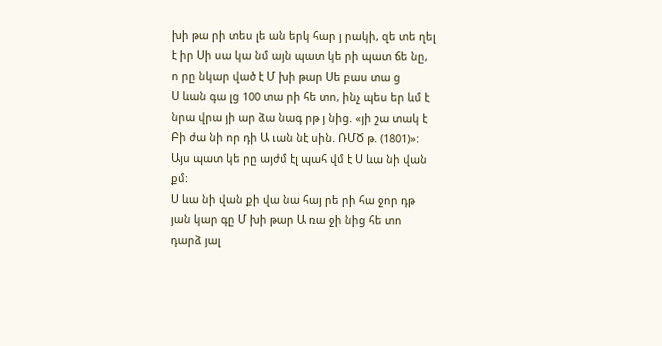խի թա րի տես լե ան երկ հար յ րակի, զե տե ղել է իր Սի սա կա նմ այն պատ կե րի պատ ճե նը, ո րը նկար ված է Մ խի թար Սե բաս տա ց
Ս ևան գա լց 100 տա րի հե տո, ինչ պես եր ևմ է նրա վրա յի ար ձա նագ րթ յ նից. «յի շա տակ է
Բի ժա նի որ դի Ա ւան նէ սին. ՌՄԾ թ. (1801)»: Այս պատ կե րը այժմ էլ պահ վմ է Ս ևա նի վան քմ:
Ս ևա նի վան քի վա նա հայ րե րի հա ջոր դթ յան կար գը Մ խի թար Ա ռա ջի նից հե տո դարձ յալ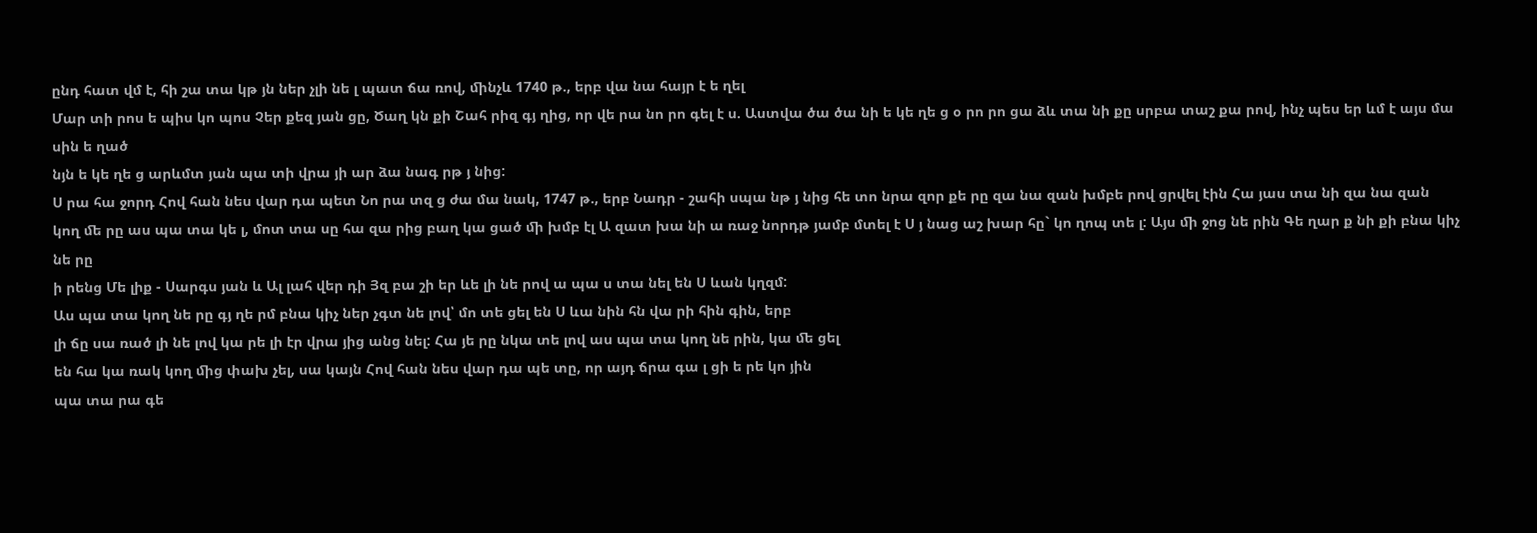ընդ հատ վմ է, հի շա տա կթ յն ներ չլի նե լ պատ ճա ռով, ﬕնչև 1740 թ., երբ վա նա հայր է ե ղել
Մար տի րոս ե պիս կո պոս Չեր քեզ յան ցը, Ծաղ կն քի Շահ րիզ գյ ղից, որ վե րա նո րո գել է ս. Աստվա ծա ծա նի ե կե ղե ց օ րո րո ցա ձև տա նի քը սրբա տաշ քա րով, ինչ պես եր ևմ է այս մա սին ե ղած
նյն ե կե ղե ց արևմտ յան պա տի վրա յի ար ձա նագ րթ յ նից:
Ս րա հա ջորդ Հով հան նես վար դա պետ Նո րա տզ ց ժա մա նակ, 1747 թ., երբ Նադր - շահի սպա նթ յ նից հե տո նրա զոր քե րը զա նա զան խմբե րով ցրվել էին Հա յաս տա նի զա նա զան
կող ﬔ րը աս պա տա կե լ, մոտ տա սը հա զա րից բաղ կա ցած ﬕ խմբ էլ Ա զատ խա նի ա ռաջ նորդթ յամբ մտել է Ս յ նաց աշ խար հը` կո ղոպ տե լ: Այս ﬕ ջոց նե րին Գե ղար ք նի քի բնա կիչ նե րը
ի րենց Մե լիք - Սարգս յան և Ալ լահ վեր դի Յզ բա շի եր ևե լի նե րով ա պա ս տա նել են Ս ևան կղզմ:
Աս պա տա կող նե րը գյ ղե րմ բնա կիչ ներ չգտ նե լով՝ մո տե ցել են Ս ևա նին հն վա րի հին գին, երբ
լի ճը սա ռած լի նե լով կա րե լի էր վրա յից անց նել: Հա յե րը նկա տե լով աս պա տա կող նե րին, կա ﬔ ցել
են հա կա ռակ կող ﬕց փախ չել, սա կայն Հով հան նես վար դա պե տը, որ այդ ճրա գա լ ցի ե րե կո յին
պա տա րա գե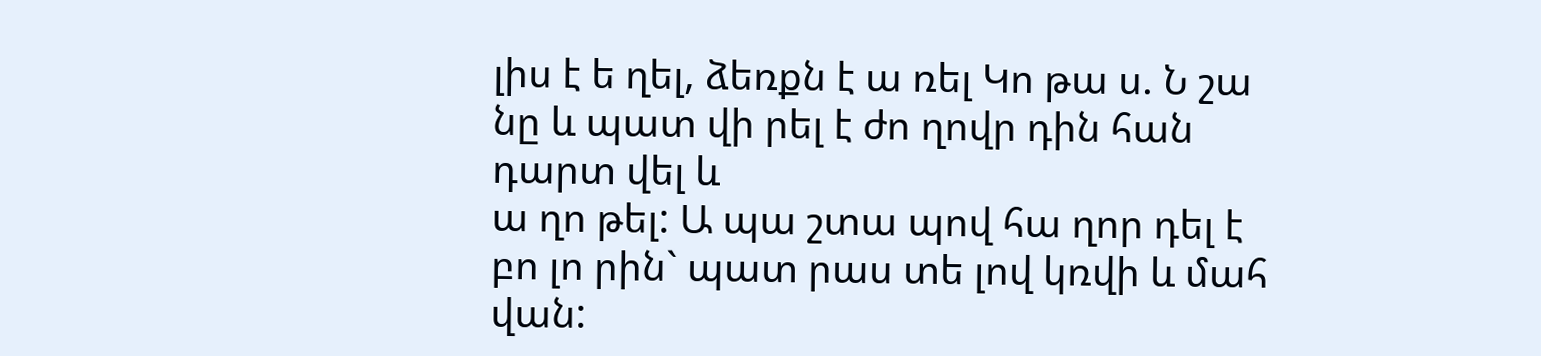լիս է ե ղել, ձեռքն է ա ռել Կո թա ս. Ն շա նը և պատ վի րել է ժո ղովր դին հան դարտ վել և
ա ղո թել: Ա պա շտա պով հա ղոր դել է բո լո րին` պատ րաս տե լով կռվի և մահ վան: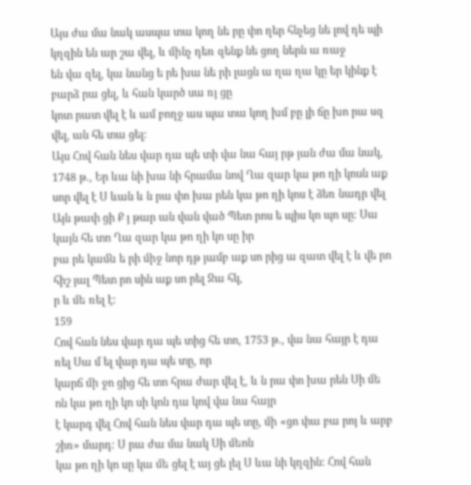Այս ժա մա նակ ասպա տա կող նե րը փո ղեր հնչեց նե լով դե պի կղզին են ար շա վել, և ﬕնչ դեռ զենք նե ցող ներն ա ռաջ
են վա զել, կա նանց ե րե խա նե րի լացն ա ղա ղա կը եր կինք է բարձ րա ցել, և հան կարծ սա ռյ ցը
կոտ րատ վել է և ամ բողջ աս պա տա կող խմ բը լի ճը խո րա սզ վել, ան հե տա ցել:
Այս Հով հան նես վար դա պե տի վա նա հայ րթ յան ժա մա նակ, 1748 թ., Եր ևա նի խա նի հրամա նով Ղա զար կա թո ղի կոսն աք սոր վել է Ս ևան և ն րա փո խա րեն կա թո ղի կոս է ձեռ նադր վել
Այն թափ ցի Ք յ թար ան վան ված Պետ րոս ե պիս կո պո սը: Սա կայն հե տո Ղա զար կա թո ղի կո սը իր
բա րե կաﬓ ե րի ﬕջ նոր դթ յամբ աք սո րից ա զատ վել է և վե րո հիշ յալ Պետ րո սին աք սո րել Ջա հկ,
ր և ﬔ ռել է:
159
Հով հան նես վար դա պե տից հե տո, 1753 թ., վա նա հայր է դա ռել Սա մ ել վար դա պե տը, որ
կարճ ﬕ ջո ցից հե տո հրա ժար վել է, և ն րա փո խա րեն Սի ﬔ ոն կա թո ղի կո սի կոն դա կով վա նա հայր
է կարգ վել Հով հան նես վար դա պե տը, ﬕ «ցո փա բա րոյ և արբ շիռ» մարդ: Ս րա ժա մա նակ Սի ﬔոն
կա թո ղի կո սը կա ﬔ ցել է այ ցե լել Ս ևա նի կղզին: Հով հան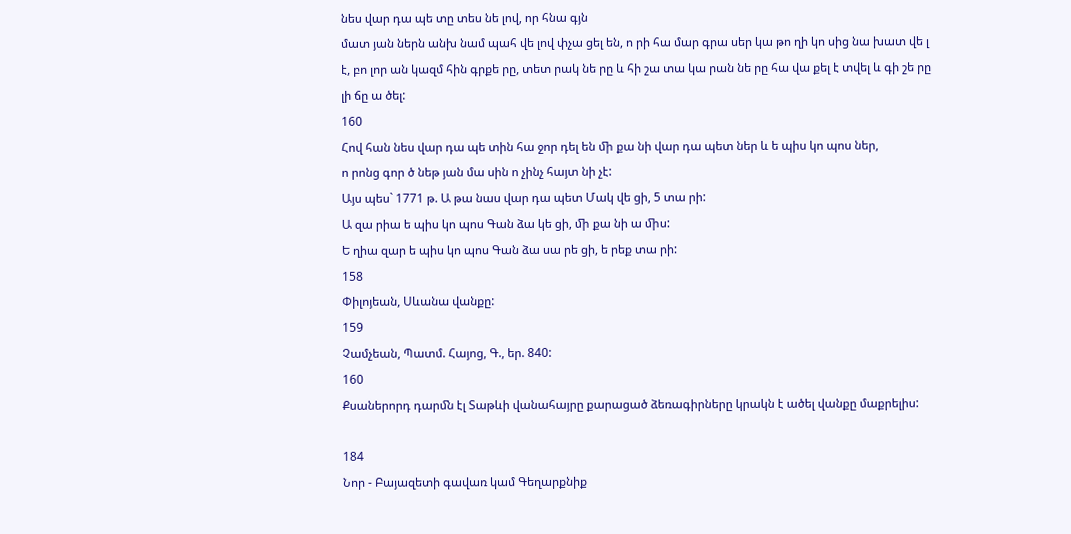նես վար դա պե տը տես նե լով, որ հնա գյն
մատ յան ներն անխ նամ պահ վե լով փչա ցել են, ո րի հա մար գրա սեր կա թո ղի կո սից նա խատ վե լ
է, բո լոր ան կազմ հին գրքե րը, տետ րակ նե րը և հի շա տա կա րան նե րը հա վա քել է տվել և գի շե րը
լի ճը ա ծել:
160
Հով հան նես վար դա պե տին հա ջոր դել են ﬕ քա նի վար դա պետ ներ և ե պիս կո պոս ներ,
ո րոնց գոր ծ նեթ յան մա սին ո չինչ հայտ նի չէ:
Այս պես` 1771 թ. Ա թա նաս վար դա պետ Մակ վե ցի, 5 տա րի:
Ա զա րիա ե պիս կո պոս Գան ձա կե ցի, ﬕ քա նի ա ﬕս:
Ե ղիա զար ե պիս կո պոս Գան ձա սա րե ցի, ե րեք տա րի:
158
Փիլոյեան, Սևանա վանքը:
159
Չամչեան, Պատմ. Հայոց, Գ., եր. 840:
160
Քսաներորդ դարﬓ էլ Տաթևի վանահայրը քարացած ձեռագիրները կրակն է ածել վանքը մաքրելիս:

184
Նոր - Բայազետի գավառ կամ Գեղարքնիք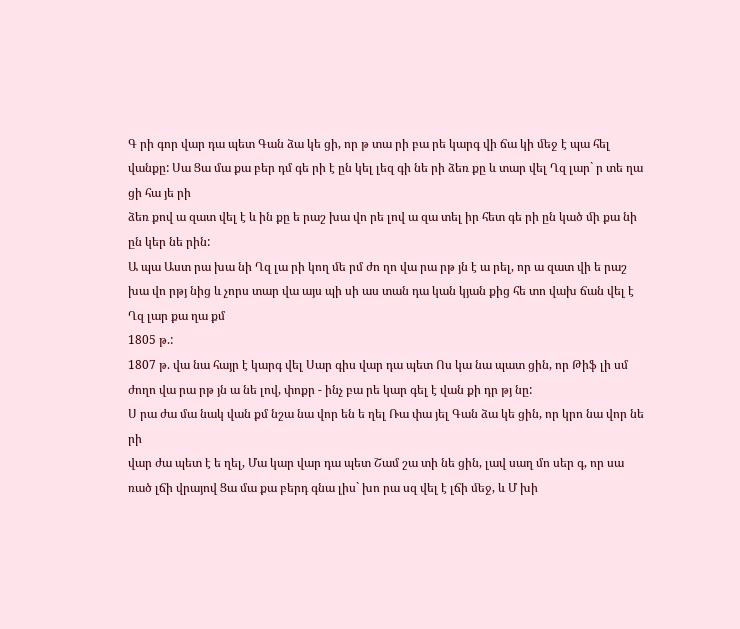Գ րի գոր վար դա պետ Գան ձա կե ցի, որ թ տա րի բա րե կարգ վի ճա կի ﬔջ է պա հել վանքը: Սա Ցա մա քա բեր դմ գե րի է ըն կել լեզ գի նե րի ձեռ քը և տար վել Ղզ լար` ր տե ղա ցի հա յե րի
ձեռ քով ա զատ վել է և ին քը ե րաշ խա վո րե լով ա զա տել իր հետ գե րի ըն կած ﬕ քա նի ըն կեր նե րին:
Ա պա Աստ րա խա նի Ղզ լա րի կող ﬔ րմ ժո ղո վա րա րթ յն է ա րել, որ ա զատ վի ե րաշ խա վո րթյ նից և չորս տար վա այս պի սի աս տան դա կան կյան քից հե տո վախ ճան վել է Ղզ լար քա ղա քմ
1805 թ.:
1807 թ. վա նա հայր է կարգ վել Սար գիս վար դա պետ Ոս կա նա պատ ցին, որ Թիֆ լի սմ ժողո վա րա րթ յն ա նե լով, փոքր - ինչ բա րե կար գել է վան քի դր թյ նը:
Ս րա ժա մա նակ վան քմ նշա նա վոր են ե ղել Ռա փա յել Գան ձա կե ցին, որ կրո նա վոր նե րի
վար ժա պետ է ե ղել, Մա կար վար դա պետ Շամ շա տի նե ցին, լավ սաղ մո սեր գ, որ սա ռած լճի վրայով Ցա մա քա բերդ գնա լիս` խո րա սզ վել է լճի ﬔջ, և Մ խի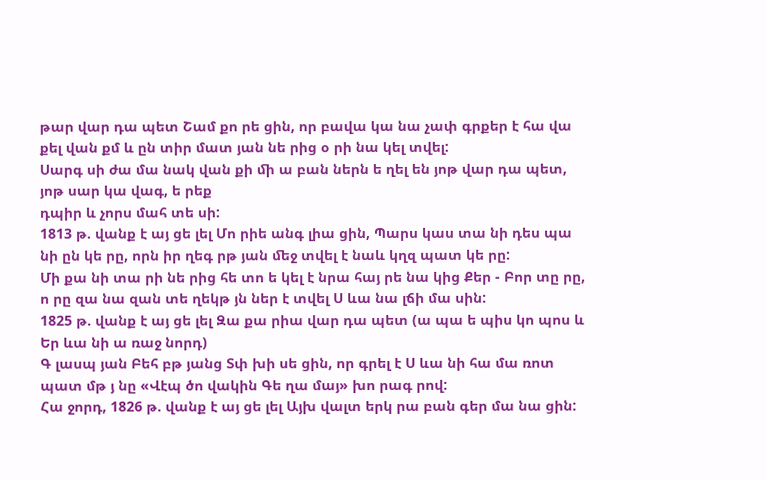թար վար դա պետ Շամ քո րե ցին, որ բավա կա նա չափ գրքեր է հա վա քել վան քմ և ըն տիր մատ յան նե րից օ րի նա կել տվել:
Սարգ սի ժա մա նակ վան քի ﬕ ա բան ներն ե ղել են յոթ վար դա պետ, յոթ սար կա վագ, ե րեք
դպիր և չորս մահ տե սի:
1813 թ. վանք է այ ցե լել Մո րիե անգ լիա ցին, Պարս կաս տա նի դես պա նի ըն կե րը, որն իր ղեգ րթ յան ﬔջ տվել է նաև կղզ պատ կե րը:
Մի քա նի տա րի նե րից հե տո ե կել է նրա հայ րե նա կից Քեր - Բոր տը րը, ո րը զա նա զան տե ղեկթ յն ներ է տվել Ս ևա նա լճի մա սին:
1825 թ. վանք է այ ցե լել Զա քա րիա վար դա պետ (ա պա ե պիս կո պոս և Եր ևա նի ա ռաջ նորդ)
Գ լասպ յան Բեհ բթ յանց Տփ խի սե ցին, որ գրել է Ս ևա նի հա մա ռոտ պատ մթ յ նը «Վէպ ծո վակին Գե ղա մայ» խո րագ րով:
Հա ջորդ, 1826 թ. վանք է այ ցե լել Այխ վալտ երկ րա բան գեր մա նա ցին: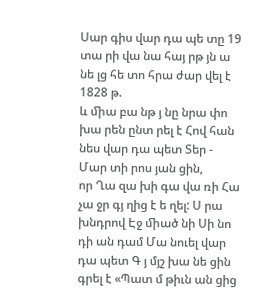Սար գիս վար դա պե տը 19 տա րի վա նա հայ րթ յն ա նե լց հե տո հրա ժար վել է 1828 թ.
և ﬕա բա նթ յ նը նրա փո խա րեն ընտ րել է Հով հան նես վար դա պետ Տեր - Մար տի րոս յան ցին,
որ Ղա զա խի գա վա ռի Հա չա ջր գյ ղից է ե ղել: Ս րա խնդրով Էջ ﬕած նի Սի նո դի ան դամ Մա նուել վար դա պետ Գ յ մյշ խա նե ցին գրել է «Պատ մ թիւն ան ցից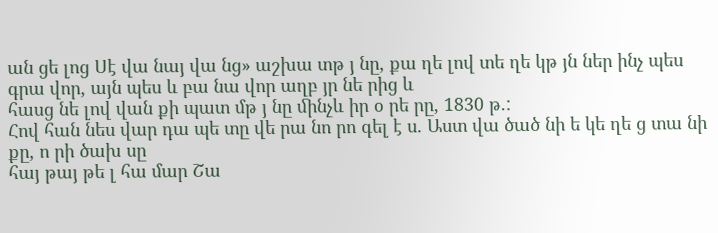ան ցե լոց Սէ վա նայ վա նց» աշխա տթ յ նը, քա ղե լով տե ղե կթ յն ներ ինչ պես գրա վոր, այն պես և բա նա վոր աղբ յր նե րից և
հասց նե լով վան քի պատ մթ յ նը ﬕնչև իր օ րե րը, 1830 թ.:
Հով հան նես վար դա պե տը վե րա նո րո գել է ս. Աստ վա ծած նի ե կե ղե ց տա նի քը, ո րի ծախ սը
հայ թայ թե լ հա մար Շա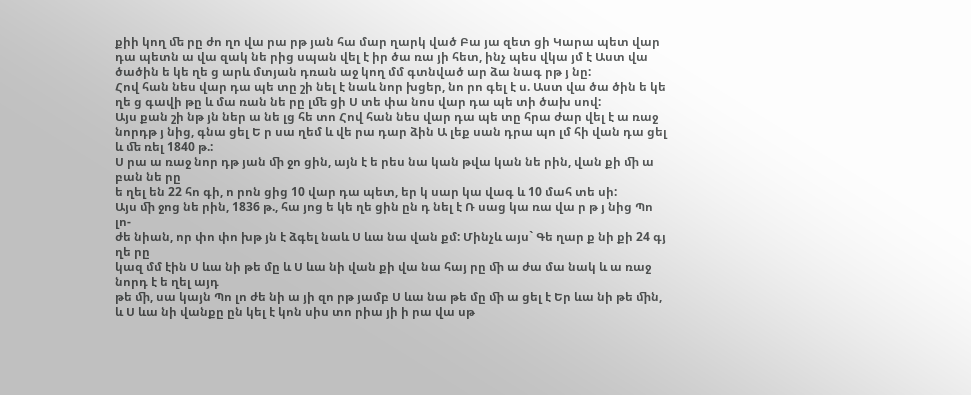քիի կող ﬔ րը ժո ղո վա րա րթ յան հա մար ղարկ ված Բա յա զետ ցի Կարա պետ վար դա պետն ա վա զակ նե րից սպան վել է իր ծա ռա յի հետ, ինչ պես վկա յմ է Աստ վա ծածին ե կե ղե ց արև մտյան դռան աջ կող մմ գտնված ար ձա նագ րթ յ նը:
Հով հան նես վար դա պե տը շի նել է նաև նոր խցեր, նո րո գել է ս. Աստ վա ծա ծին ե կե ղե ց գավի թը և մա ռան նե րը լﬔ ցի Ս տե փա նոս վար դա պե տի ծախ սով:
Այս քան շի նթ յն ներ ա նե լց հե տո Հով հան նես վար դա պե տը հրա ժար վել է ա ռաջ նորդթ յ նից, գնա ցել Ե ր սա ղեմ և վե րա դար ձին Ա լեք սան դրա պո լմ հի վան դա ցել և ﬔ ռել 1840 թ.:
Ս րա ա ռաջ նոր դթ յան ﬕ ջո ցին, այն է ե րես նա կան թվա կան նե րին, վան քի ﬕ ա բան նե րը
ե ղել են 22 հո գի, ո րոն ցից 10 վար դա պետ, եր կ սար կա վագ և 10 մահ տե սի:
Այս ﬕ ջոց նե րին, 1836 թ., հա յոց ե կե ղե ցին ըն դ նել է Ռ սաց կա ռա վա ր թ յ նից Պո լո-
ժե նիան, որ փո փո խթ յն է ձգել նաև Ս ևա նա վան քմ: Մինչև այս` Գե ղար ք նի քի 24 գյ ղե րը
կազ մմ էին Ս ևա նի թե մը և Ս ևա նի վան քի վա նա հայ րը ﬕ ա ժա մա նակ և ա ռաջ նորդ է ե ղել այդ
թե ﬕ, սա կայն Պո լո ժե նի ա յի զո րթ յամբ Ս ևա նա թե մը ﬕ ա ցել է Եր ևա նի թե ﬕն, և Ս ևա նի վանքը ըն կել է կոն սիս տո րիա յի ի րա վա սթ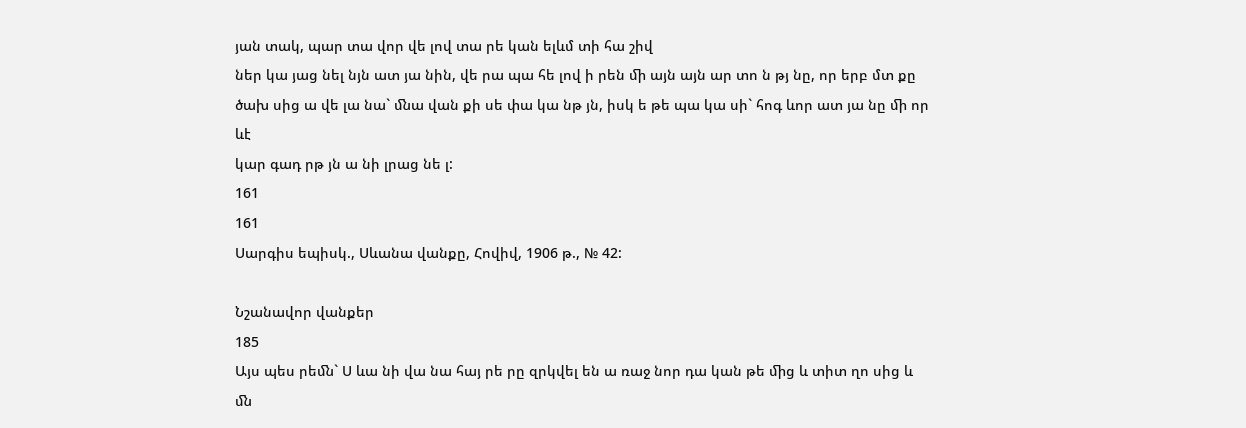յան տակ, պար տա վոր վե լով տա րե կան ելևմ տի հա շիվ
ներ կա յաց նել նյն ատ յա նին, վե րա պա հե լով ի րեն ﬕ այն այն ար տո ն թյ նը, որ երբ մտ քը
ծախ սից ա վե լա նա` ﬓա վան քի սե փա կա նթ յն, իսկ ե թե պա կա սի` հոգ ևոր ատ յա նը ﬕ որ ևէ
կար գադ րթ յն ա նի լրաց նե լ:
161
161
Սարգիս եպիսկ., Սևանա վանքը, Հովիվ, 1906 թ., № 42:

Նշանավոր վանքեր
185
Այս պես րեﬓ` Ս ևա նի վա նա հայ րե րը զրկվել են ա ռաջ նոր դա կան թե ﬕց և տիտ ղո սից և
ﬓ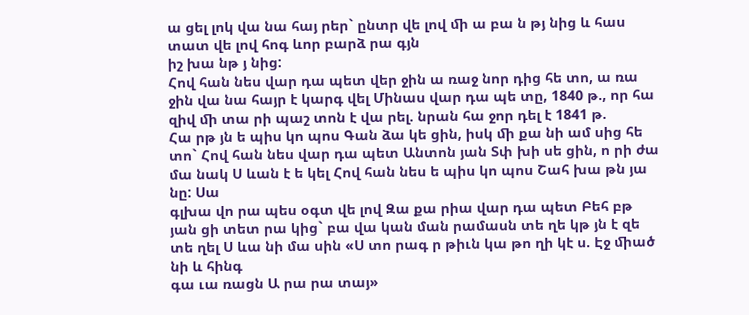ա ցել լոկ վա նա հայ րեր` ընտր վե լով ﬕ ա բա ն թյ նից և հաս տատ վե լով հոգ ևոր բարձ րա գյն
իշ խա նթ յ նից:
Հով հան նես վար դա պետ վեր ջին ա ռաջ նոր դից հե տո, ա ռա ջին վա նա հայր է կարգ վել Մինաս վար դա պե տը, 1840 թ., որ հա զիվ ﬕ տա րի պաշ տոն է վա րել. նրան հա ջոր դել է 1841 թ.
Հա րթ յն ե պիս կո պոս Գան ձա կե ցին, իսկ ﬕ քա նի ամ սից հե տո` Հով հան նես վար դա պետ Անտոն յան Տփ խի սե ցին, ո րի ժա մա նակ Ս ևան է ե կել Հով հան նես ե պիս կո պոս Շահ խա թն յա նը: Սա
գլխա վո րա պես օգտ վե լով Զա քա րիա վար դա պետ Բեհ բթ յան ցի տետ րա կից` բա վա կան ման րամասն տե ղե կթ յն է զե տե ղել Ս ևա նի մա սին «Ս տո րագ ր թիւն կա թո ղի կէ ս. Էջ ﬕած նի և հինգ
գա ւա ռացն Ա րա րա տայ»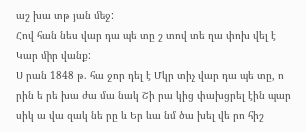աշ խա տթ յան ﬔջ:
Հով հան նես վար դա պե տը շ տով տե ղա փոխ վել է Կար ﬕր վանք:
Ս րան 1848 թ. հա ջոր դել է Մկր տիչ վար դա պե տը, ո րին ե րե խա ժա մա նակ Շի րա կից փախցրել էին պար սիկ ա վա զակ նե րը և Եր ևա նմ ծա խել վե րո հիշ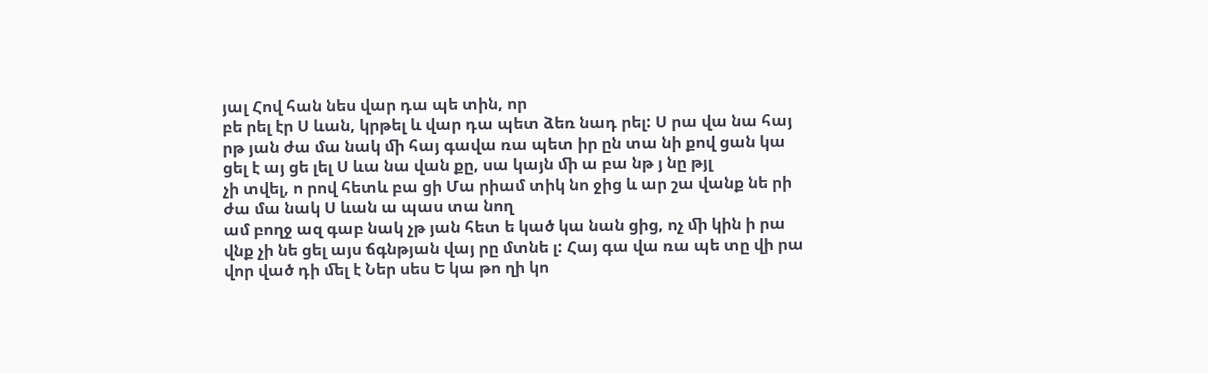յալ Հով հան նես վար դա պե տին, որ
բե րել էր Ս ևան, կրթել և վար դա պետ ձեռ նադ րել: Ս րա վա նա հայ րթ յան ժա մա նակ ﬕ հայ գավա ռա պետ իր ըն տա նի քով ցան կա ցել է այ ցե լել Ս ևա նա վան քը, սա կայն ﬕ ա բա նթ յ նը թյլ
չի տվել, ո րով հետև բա ցի Մա րիամ տիկ նո ջից և ար շա վանք նե րի ժա մա նակ Ս ևան ա պաս տա նող
ամ բողջ ազ գաբ նակ չթ յան հետ ե կած կա նան ցից, ոչ ﬕ կին ի րա վնք չի նե ցել այս ճգնթյան վայ րը մտնե լ: Հայ գա վա ռա պե տը վի րա վոր ված դի ﬔլ է Ներ սես Ե կա թո ղի կո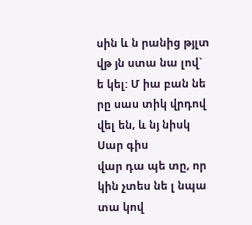սին և ն րանից թյլտ վթ յն ստա նա լով` ե կել: Մ իա բան նե րը սաս տիկ վրդով վել են, և նյ նիսկ Սար գիս
վար դա պե տը, որ կին չտես նե լ նպա տա կով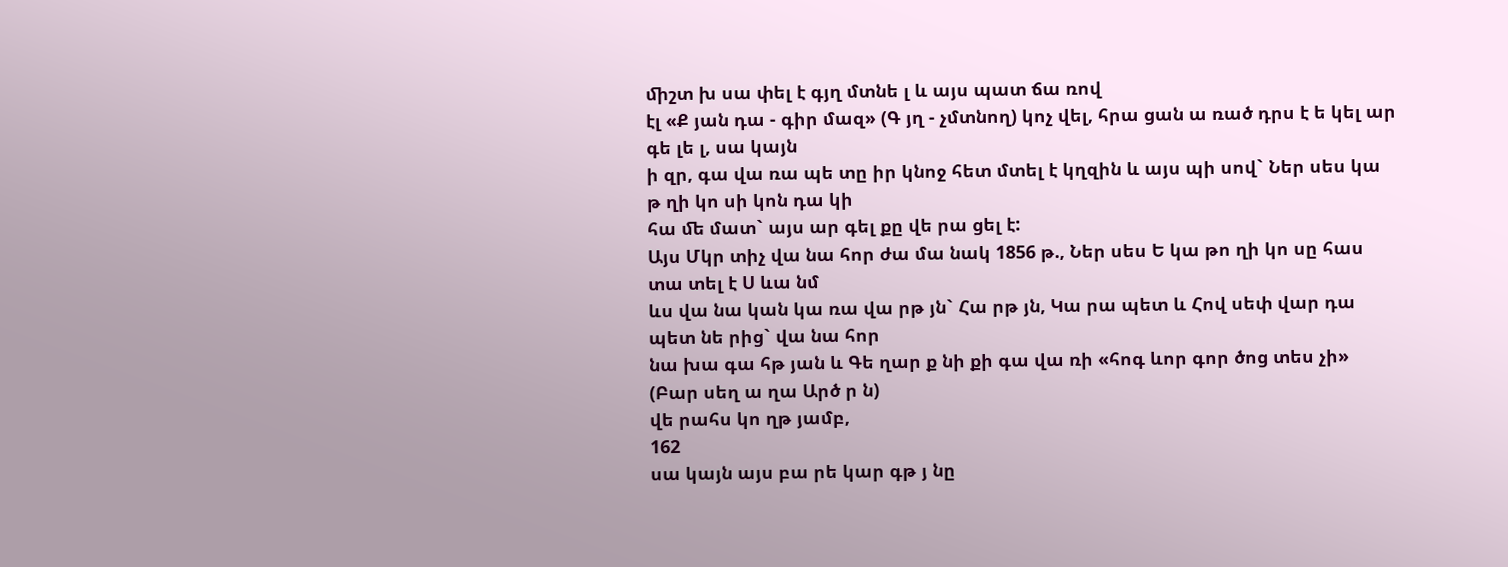ﬕշտ խ սա փել է գյղ մտնե լ և այս պատ ճա ռով
էլ «Ք յան դա - գիր մազ» (Գ յղ - չմտնող) կոչ վել, հրա ցան ա ռած դրս է ե կել ար գե լե լ, սա կայն
ի զր, գա վա ռա պե տը իր կնոջ հետ մտել է կղզին և այս պի սով` Ներ սես կա թ ղի կո սի կոն դա կի
հա ﬔ մատ` այս ար գել քը վե րա ցել է:
Այս Մկր տիչ վա նա հոր ժա մա նակ 1856 թ., Ներ սես Ե կա թո ղի կո սը հաս տա տել է Ս ևա նմ
ևս վա նա կան կա ռա վա րթ յն` Հա րթ յն, Կա րա պետ և Հով սեփ վար դա պետ նե րից` վա նա հոր
նա խա գա հթ յան և Գե ղար ք նի քի գա վա ռի «հոգ ևոր գոր ծոց տես չի» (Բար սեղ ա ղա Արծ ր ն)
վե րահս կո ղթ յամբ,
162
սա կայն այս բա րե կար գթ յ նը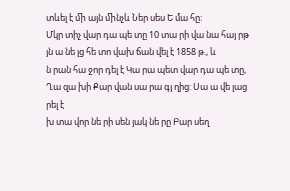տևել է ﬕ այն ﬕնչև Ներ սես Ե մա հը:
Մկր տիչ վար դա պե տը 10 տա րի վա նա հայ րթ յն ա նե լց հե տո վախ ճան վել է 1858 թ., և
ն րան հա ջոր դել է Կա րա պետ վար դա պե տը, Ղա զա խի Քար վան սա րա գյ ղից: Սա ա վե լաց րել է
խ տա վոր նե րի սեն յակ նե րը Բար սեղ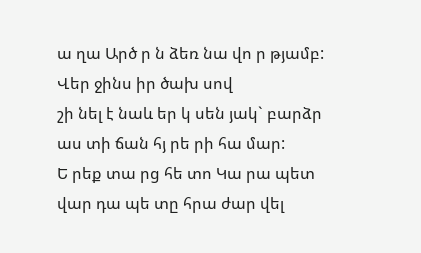ա ղա Արծ ր ն ձեռ նա վո ր թյամբ: Վեր ջինս իր ծախ սով
շի նել է նաև եր կ սեն յակ` բարձր աս տի ճան հյ րե րի հա մար:
Ե րեք տա րց հե տո Կա րա պետ վար դա պե տը հրա ժար վել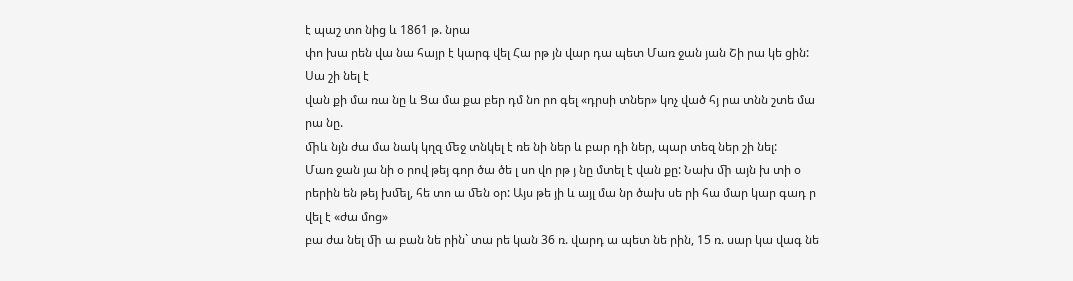է պաշ տո նից և 1861 թ. նրա
փո խա րեն վա նա հայր է կարգ վել Հա րթ յն վար դա պետ Մառ ջան յան Շի րա կե ցին: Սա շի նել է
վան քի մա ռա նը և Ցա մա քա բեր դմ նո րո գել «դրսի տներ» կոչ ված հյ րա տնն շտե մա րա նը.
ﬕև նյն ժա մա նակ կղզ ﬔջ տնկել է ռե նի ներ և բար դի ներ, պար տեզ ներ շի նել:
Մառ ջան յա նի օ րով թեյ գոր ծա ծե լ սո վո րթ յ նը մտել է վան քը: Նախ ﬕ այն խ տի օ րերին են թեյ խﬔլ, հե տո ա ﬔն օր: Այս թե յի և այլ մա նր ծախ սե րի հա մար կար գադ ր վել է «ժա մոց»
բա ժա նել ﬕ ա բան նե րին` տա րե կան 36 ռ. վարդ ա պետ նե րին, 15 ռ. սար կա վագ նե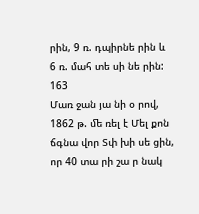րին, 9 ռ. դպիրնե րին և 6 ռ. մահ տե սի նե րին:
163
Մառ ջան յա նի օ րով, 1862 թ. ﬔ ռել է Մել քոն ճգնա վոր Տփ խի սե ցին, որ 40 տա րի շա ր նակ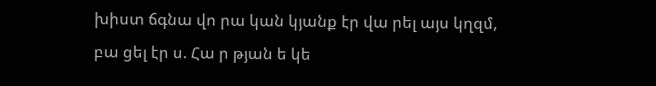խիստ ճգնա վո րա կան կյանք էր վա րել այս կղզմ, բա ցել էր ս. Հա ր թյան ե կե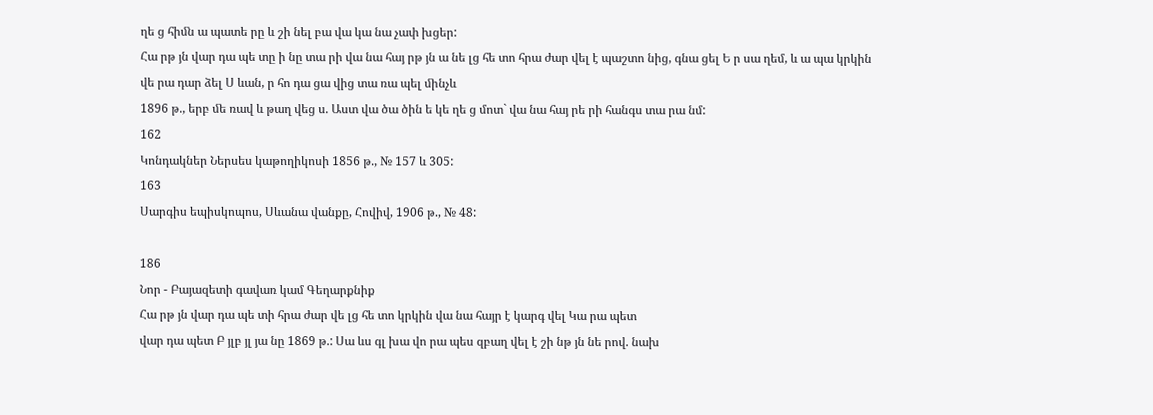ղե ց հիﬓ ա պատե րը և շի նել բա վա կա նա չափ խցեր:
Հա րթ յն վար դա պե տը ի նը տա րի վա նա հայ րթ յն ա նե լց հե տո հրա ժար վել է պաշտո նից, գնա ցել Ե ր սա ղեմ, և ա պա կրկին վե րա դար ձել Ս ևան, ր հո դա ցա վից տա ռա պել ﬕնչև
1896 թ., երբ ﬔ ռավ և թաղ վեց ս. Աստ վա ծա ծին ե կե ղե ց մոտ` վա նա հայ րե րի հանգս տա րա նմ:
162
Կոնդակներ Ներսես կաթողիկոսի 1856 թ., № 157 և 305:
163
Սարգիս եպիսկոպոս, Սևանա վանքը, Հովիվ, 1906 թ., № 48:

186
Նոր - Բայազետի գավառ կամ Գեղարքնիք
Հա րթ յն վար դա պե տի հրա ժար վե լց հե տո կրկին վա նա հայր է կարգ վել Կա րա պետ
վար դա պետ Բ յլբ յլ յա նը 1869 թ.: Սա ևս գլ խա վո րա պես զբաղ վել է շի նթ յն նե րով. նախ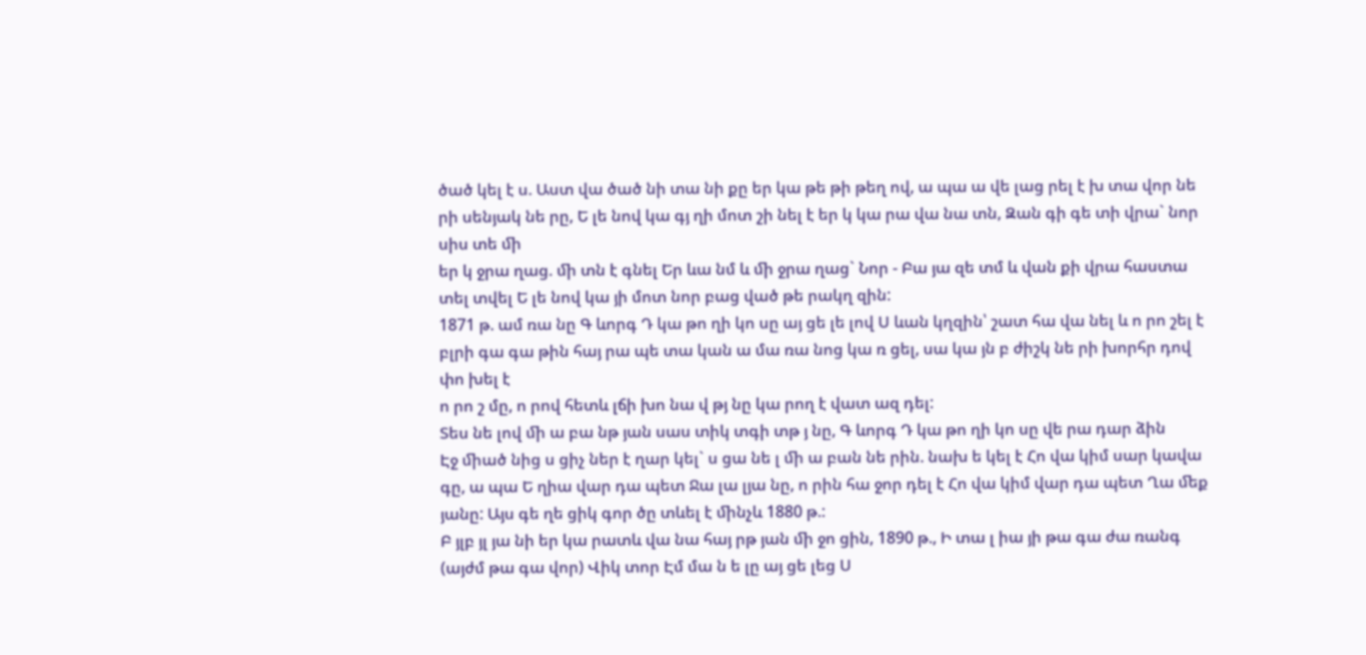ծած կել է ս. Աստ վա ծած նի տա նի քը եր կա թե թի թեղ ով, ա պա ա վե լաց րել է խ տա վոր նե րի սենյակ նե րը, Ե լե նով կա գյ ղի մոտ շի նել է եր կ կա րա վա նա տն, Զան գի գե տի վրա` նոր սիս տե ﬕ
եր կ ջրա ղաց. ﬕ տն է գնել Եր ևա նմ և ﬕ ջրա ղաց` Նոր - Բա յա զե տմ և վան քի վրա հաստա տել տվել Ե լե նով կա յի մոտ նոր բաց ված թե րակղ զին:
1871 թ. ամ ռա նը Գ ևորգ Դ կա թո ղի կո սը այ ցե լե լով Ս ևան կղզին՝ շատ հա վա նել և ո րո շել է
բլրի գա գա թին հայ րա պե տա կան ա մա ռա նոց կա ռ ցել, սա կա յն բ ժիշկ նե րի խորհր դով փո խել է
ո րո շ մը, ո րով հետև լճի խո նա վ թյ նը կա րող է վատ ազ դել:
Տես նե լով ﬕ ա բա նթ յան սաս տիկ տգի տթ յ նը, Գ ևորգ Դ կա թո ղի կո սը վե րա դար ձին
Էջ ﬕած նից ս ցիչ ներ է ղար կել` ս ցա նե լ ﬕ ա բան նե րին. նախ ե կել է Հո վա կիմ սար կավա գը, ա պա Ե ղիա վար դա պետ Ջա լա լյա նը, ո րին հա ջոր դել է Հո վա կիմ վար դա պետ Ղա ﬔք յանը: Այս գե ղե ցիկ գոր ծը տևել է ﬕնչև 1880 թ.:
Բ յլբ յլ յա նի եր կա րատև վա նա հայ րթ յան ﬕ ջո ցին, 1890 թ., Ի տա լ իա յի թա գա ժա ռանգ
(այժմ թա գա վոր) Վիկ տոր Էմ մա ն ե լը այ ցե լեց Ս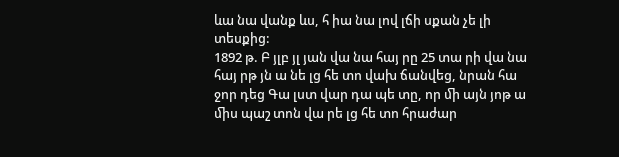ևա նա վանք ևս, հ իա նա լով լճի սքան չե լի տեսքից:
1892 թ. Բ յլբ յլ յան վա նա հայ րը 25 տա րի վա նա հայ րթ յն ա նե լց հե տո վախ ճանվեց, նրան հա ջոր դեց Գա լստ վար դա պե տը, որ ﬕ այն յոթ ա ﬕս պաշ տոն վա րե լց հե տո հրաժար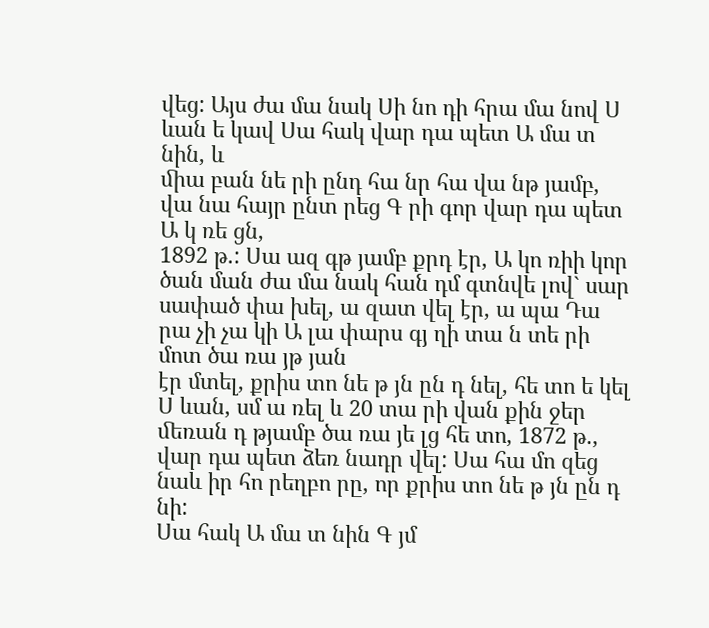վեց: Այս ժա մա նակ Սի նո դի հրա մա նով Ս ևան ե կավ Սա հակ վար դա պետ Ա մա տ նին, և
ﬕա բան նե րի ընդ հա նր հա վա նթ յամբ, վա նա հայր ընտ րեց Գ րի գոր վար դա պետ Ա կ ռե ցն,
1892 թ.: Սա ազ գթ յամբ քրդ էր, Ա կո ռիի կոր ծան ման ժա մա նակ հան դմ գտնվե լով` սար սափած փա խել, ա զատ վել էր, ա պա Դա րա չի չա կի Ա լա փարս գյ ղի տա ն տե րի մոտ ծա ռա յթ յան
էր մտել, քրիս տո նե թ յն ըն դ նել, հե տո ե կել Ս ևան, սմ ա ռել և 20 տա րի վան քին ջեր ﬔռան դ թյամբ ծա ռա յե լց հե տո, 1872 թ., վար դա պետ ձեռ նադր վել: Սա հա մո զեց նաև իր հո րեղբո րը, որ քրիս տո նե թ յն ըն դ նի:
Սա հակ Ա մա տ նին Գ յմ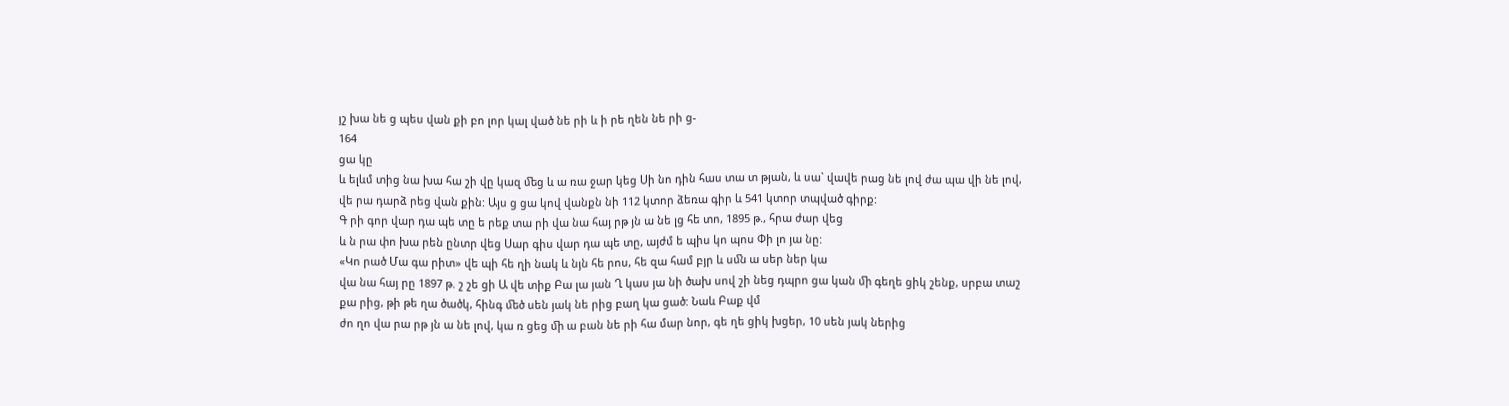յշ խա նե ց պես վան քի բո լոր կալ ված նե րի և ի րե ղեն նե րի ց-
164
ցա կը
և ելևմ տից նա խա հա շի վը կազ ﬔց և ա ռա ջար կեց Սի նո դին հաս տա տ թյան, և սա` վավե րաց նե լով ժա պա վի նե լով, վե րա դարձ րեց վան քին: Այս ց ցա կով վանքն նի 112 կտոր ձեռա գիր և 541 կտոր տպված գիրք:
Գ րի գոր վար դա պե տը ե րեք տա րի վա նա հայ րթ յն ա նե լց հե տո, 1895 թ., հրա ժար վեց
և ն րա փո խա րեն ընտր վեց Սար գիս վար դա պե տը, այժմ ե պիս կո պոս Փի լո յա նը:
«Կո րած Մա գա րիտ» վե պի հե ղի նակ և նյն հե րոս, հե զա համ բյր և սﬓ ա սեր ներ կա
վա նա հայ րը 1897 թ. շ շե ցի Ա վե տիք Բա լա յան Ղ կաս յա նի ծախ սով շի նեց դպրո ցա կան ﬕ գեղե ցիկ շենք, սրբա տաշ քա րից, թի թե ղա ծածկ, հինգ ﬔծ սեն յակ նե րից բաղ կա ցած: Նաև Բաք վմ
ժո ղո վա րա րթ յն ա նե լով, կա ռ ցեց ﬕ ա բան նե րի հա մար նոր, գե ղե ցիկ խցեր, 10 սեն յակ ներից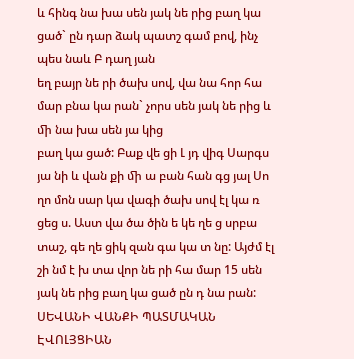և հինգ նա խա սեն յակ նե րից բաղ կա ցած` ըն դար ձակ պատշ գամ բով, ինչ պես նաև Բ դաղ յան
եղ բայր նե րի ծախ սով, վա նա հոր հա մար բնա կա րան` չորս սեն յակ նե րից և ﬕ նա խա սեն յա կից
բաղ կա ցած: Բաք վե ցի Լ յդ վիգ Սարգս յա նի և վան քի ﬕ ա բան հան գց յալ Սո ղո մոն սար կա վագի ծախ սով էլ կա ռ ցեց ս. Աստ վա ծա ծին ե կե ղե ց սրբա տաշ, գե ղե ցիկ զան գա կա տ նը: Այժմ էլ
շի նմ է խ տա վոր նե րի հա մար 15 սեն յակ նե րից բաղ կա ցած ըն դ նա րան:
ՍԵՎԱՆԻ ՎԱՆՔԻ ՊԱՏՄԱԿԱՆ ԷՎՈԼՅՑԻԱՆ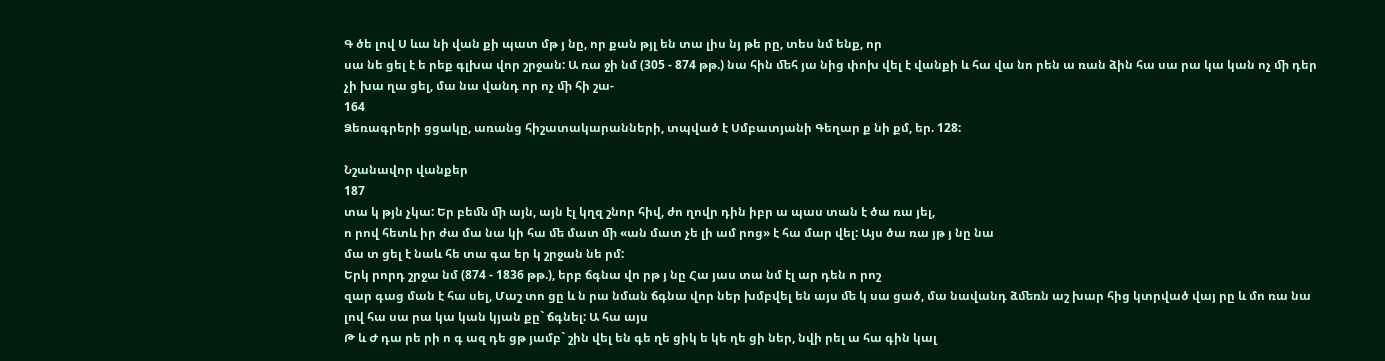Գ ծե լով Ս ևա նի վան քի պատ մթ յ նը, որ քան թյլ են տա լիս նյ թե րը, տես նմ ենք, որ
սա նե ցել է ե րեք գլխա վոր շրջան: Ա ռա ջի նմ (305 - 874 թթ.) նա հին ﬔհ յա նից փոխ վել է վանքի և հա վա նո րեն ա ռան ձին հա սա րա կա կան ոչ ﬕ դեր չի խա ղա ցել, մա նա վանդ որ ոչ ﬕ հի շա-
164
Ձեռագրերի ցցակը, առանց հիշատակարանների, տպված է Սմբատյանի Գեղար ք նի քմ, եր. 128:

Նշանավոր վանքեր
187
տա կ թյն չկա: Եր բեﬓ ﬕ այն, այն էլ կղզ շնոր հիվ, ժո ղովր դին իբր ա պաս տան է ծա ռա յել,
ո րով հետև իր ժա մա նա կի հա ﬔ մատ ﬕ «ան մատ չե լի ամ րոց» է հա մար վել: Այս ծա ռա յթ յ նը նա
մա տ ցել է նաև հե տա գա եր կ շրջան նե րմ:
Երկ րորդ շրջա նմ (874 - 1836 թթ.), երբ ճգնա վո րթ յ նը Հա յաս տա նմ էլ ար դեն ո րոշ
զար գաց ման է հա սել, Մաշ տո ցը և ն րա նման ճգնա վոր ներ խմբվել են այս ﬔ կ սա ցած, մա նավանդ ձﬔռն աշ խար հից կտրված վայ րը և մո ռա նա լով հա սա րա կա կան կյան քը` ճգնել: Ա հա այս
Թ և Ժ դա րե րի ո գ ազ դե ցթ յամբ` շին վել են գե ղե ցիկ ե կե ղե ցի ներ, նվի րել ա հա գին կալ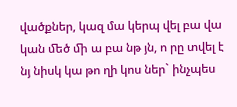վածքներ, կազ մա կերպ վել բա վա կան ﬔծ ﬕ ա բա նթ յն, ո րը տվել է նյ նիսկ կա թո ղի կոս ներ` ինչպես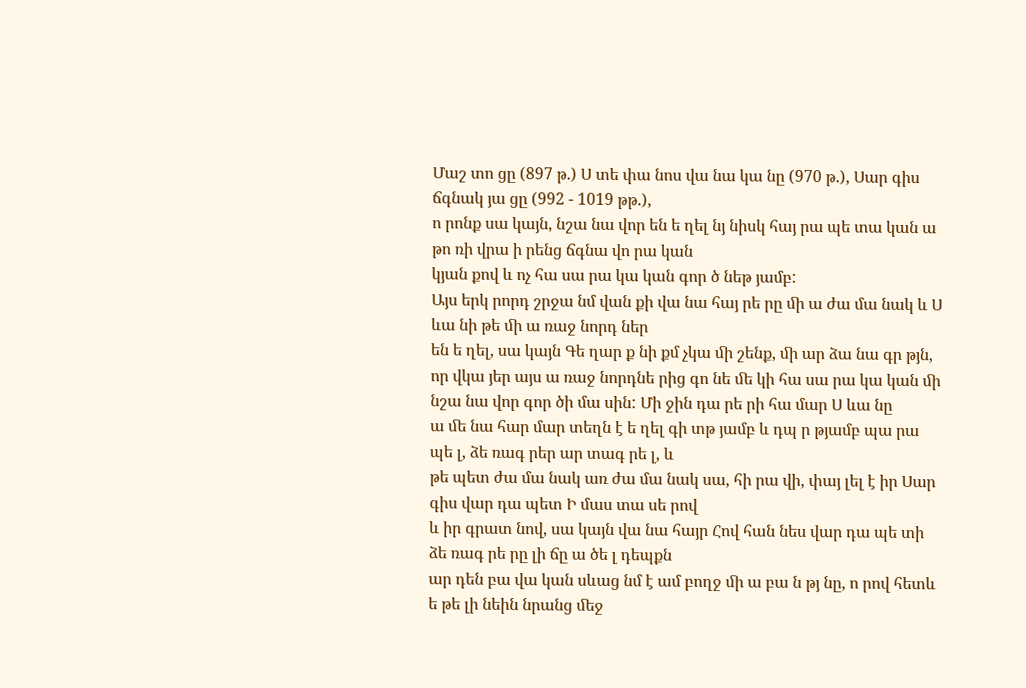Մաշ տո ցը (897 թ.) Ս տե փա նոս վա նա կա նը (970 թ.), Սար գիս ճգնակ յա ցը (992 - 1019 թթ.),
ո րոնք սա կայն, նշա նա վոր են ե ղել նյ նիսկ հայ րա պե տա կան ա թո ռի վրա ի րենց ճգնա վո րա կան
կյան քով և ոչ հա սա րա կա կան գոր ծ նեթ յամբ:
Այս երկ րորդ շրջա նմ վան քի վա նա հայ րե րը ﬕ ա ժա մա նակ և Ս ևա նի թե ﬕ ա ռաջ նորդ ներ
են ե ղել, սա կայն Գե ղար ք նի քմ չկա ﬕ շենք, ﬕ ար ձա նա գր թյն, որ վկա յեր այս ա ռաջ նորդնե րից գո նե ﬔ կի հա սա րա կա կան ﬕ նշա նա վոր գոր ծի մա սին: Մի ջին դա րե րի հա մար Ս ևա նը
ա ﬔ նա հար մար տեղն է ե ղել գի տթ յամբ և դպ ր թյամբ պա րա պե լ, ձե ռագ րեր ար տագ րե լ, և
թե պետ ժա մա նակ առ ժա մա նակ սա, հի րա վի, փայ լել է իր Սար գիս վար դա պետ Ի մաս տա սե րով
և իր գրատ նով, սա կայն վա նա հայր Հով հան նես վար դա պե տի ձե ռագ րե րը լի ճը ա ծե լ դեպքն
ար դեն բա վա կան սևաց նմ է ամ բողջ ﬕ ա բա ն թյ նը, ո րով հետև ե թե լի նեին նրանց ﬔջ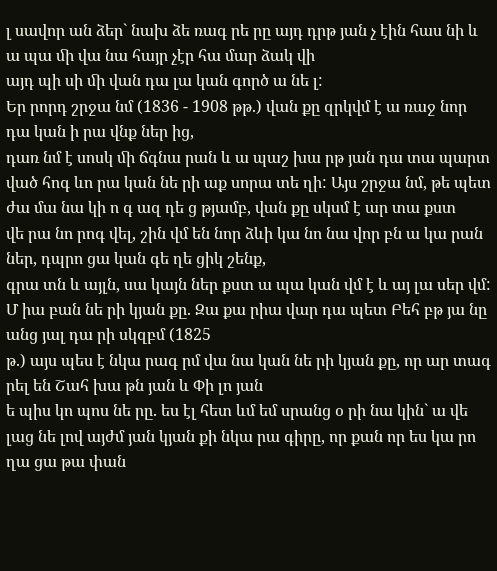լ սավոր ան ձեր` նախ ձե ռագ րե րը այդ դրթ յան չ էին հաս նի և ա պա ﬕ վա նա հայր չէր հա մար ձակ վի
այդ պի սի ﬕ վան դա լա կան գործ ա նե լ:
Եր րորդ շրջա նմ (1836 - 1908 թթ.) վան քը զրկվմ է ա ռաջ նոր դա կան ի րա վնք ներ ից,
դառ նմ է սոսկ ﬕ ճգնա րան և ա պաշ խա րթ յան դա տա պարտ ված հոգ ևո րա կան նե րի աք սորա տե ղի: Այս շրջա նմ, թե պետ ժա մա նա կի ո գ ազ դե ց թյամբ, վան քը սկսմ է ար տա քստ
վե րա նո րոգ վել, շին վմ են նոր ձևի կա նո նա վոր բն ա կա րան ներ, դպրո ցա կան գե ղե ցիկ շենք,
գրա տն և այլն, սա կայն ներ քստ ա պա կան վմ է և այ լա սեր վմ:
Մ իա բան նե րի կյան քը. Զա քա րիա վար դա պետ Բեհ բթ յա նը անց յալ դա րի սկզբմ (1825
թ.) այս պես է նկա րագ րմ վա նա կան նե րի կյան քը, որ ար տագ րել են Շահ խա թն յան և Փի լո յան
ե պիս կո պոս նե րը. ես էլ հետ ևմ եմ սրանց օ րի նա կին` ա վե լաց նե լով այժմ յան կյան քի նկա րա գիրը, որ քան որ ես կա րո ղա ցա թա փան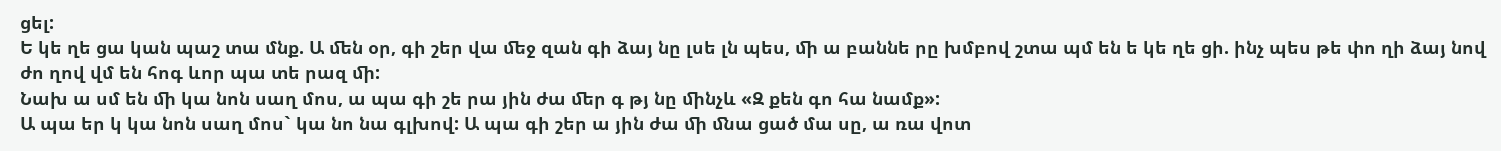ցել:
Ե կե ղե ցա կան պաշ տա մնք. Ա ﬔն օր, գի շեր վա ﬔջ զան գի ձայ նը լսե լն պես, ﬕ ա բաննե րը խմբով շտա պմ են ե կե ղե ցի. ինչ պես թե փո ղի ձայ նով ժո ղով վմ են հոգ ևոր պա տե րազ ﬕ:
Նախ ա սմ են ﬕ կա նոն սաղ մոս, ա պա գի շե րա յին ժա ﬔր գ թյ նը ﬕնչև «Զ քեն գո հա նամք»:
Ա պա եր կ կա նոն սաղ մոս` կա նո նա գլխով: Ա պա գի շեր ա յին ժա ﬕ ﬓա ցած մա սը, ա ռա վոտ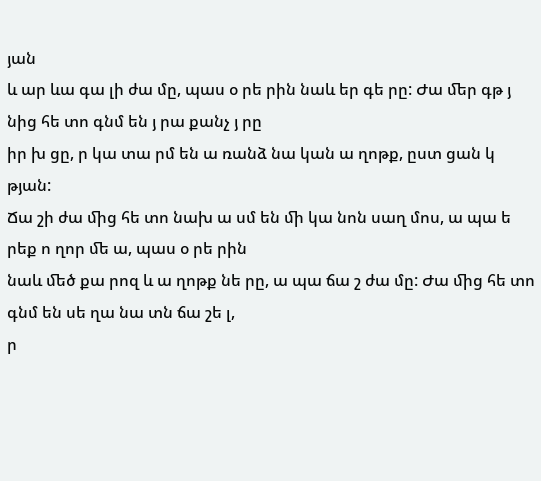յան
և ար ևա գա լի ժա մը, պաս օ րե րին նաև եր գե րը: Ժա ﬔր գթ յ նից հե տո գնմ են յ րա քանչ յ րը
իր խ ցը, ր կա տա րմ են ա ռանձ նա կան ա ղոթք, ըստ ցան կ թյան:
Ճա շի ժա ﬕց հե տո նախ ա սմ են ﬕ կա նոն սաղ մոս, ա պա ե րեք ո ղոր ﬔ ա, պաս օ րե րին
նաև ﬔծ քա րոզ և ա ղոթք նե րը, ա պա ճա շ ժա մը: Ժա ﬕց հե տո գնմ են սե ղա նա տն ճա շե լ,
ր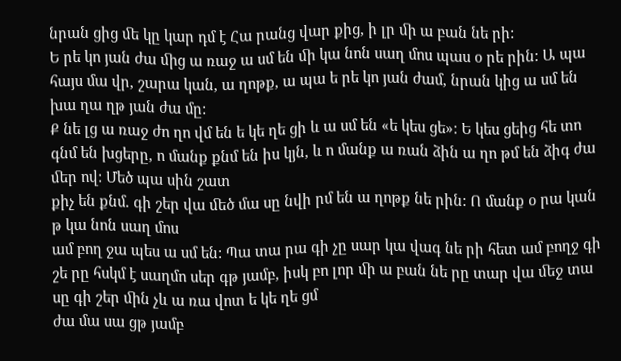նրան ցից ﬔ կը կար դմ է Հա րանց վար քից, ի լր ﬕ ա բան նե րի:
Ե րե կո յան ժա ﬕց ա ռաջ ա սմ են ﬕ կա նոն սաղ մոս պաս օ րե րին: Ա պա հայս մա վր, շարա կան, ա ղոթք, ա պա ե րե կո յան ժամ, նրան կից ա սմ են խա ղա ղթ յան ժա մը:
Ք նե լց ա ռաջ ժո ղո վմ են ե կե ղե ցի և ա սմ են «ե կես ցե»: Ե կես ցեից հե տո գնմ են խցերը, ո մանք քնմ են իս կյն, և ո մանք ա ռան ձին ա ղո թմ են ձիգ ժա ﬔր ով: Մեծ պա սին շատ
քիչ են քնմ. գի շեր վա ﬔծ մա սը նվի րմ են ա ղոթք նե րին: Ո մանք օ րա կան թ կա նոն սաղ մոս
ամ բող ջա պես ա սմ են: Պա տա րա գի չը սար կա վագ նե րի հետ ամ բողջ գի շե րը հսկմ է սաղմո սեր գթ յամբ, իսկ բո լոր ﬕ ա բան նե րը տար վա ﬔջ տա սը գի շեր ﬕն չև ա ռա վոտ ե կե ղե ցմ
ժա մա սա ցթ յամբ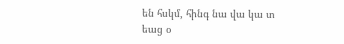են հսկմ, հինգ նա վա կա տ եաց օ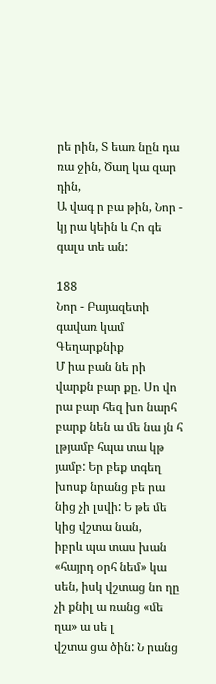րե րին, Տ եառ նըն դա ռա ջին, Ծաղ կա զար դին,
Ա վագ ր բա թին, Նոր - կյ րա կեին և Հո գե գալս տե ան:

188
Նոր - Բայազետի գավառ կամ Գեղարքնիք
Մ իա բան նե րի վարքն բար քը. Սո վո րա բար հեզ խո նարհ բարք նեն ա ﬔ նա յն հ լթյամբ հպա տա կթ յամբ: Եր բեք տգեղ խոսք նրանց բե րա նից չի լսվի: Ե թե ﬔ կից վշտա նան,
իբրև պա տաս խան «հայրդ օրհ նեմ» կա սեն, իսկ վշտաց նո ղը չի քնիլ ա ռանց «ﬔ ղա» ա սե լ
վշտա ցա ծին: Ն րանց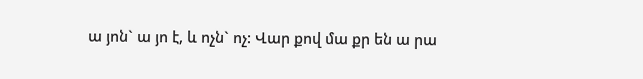ա յոն` ա յո է, և ոչն` ոչ: Վար քով մա քր են ա րա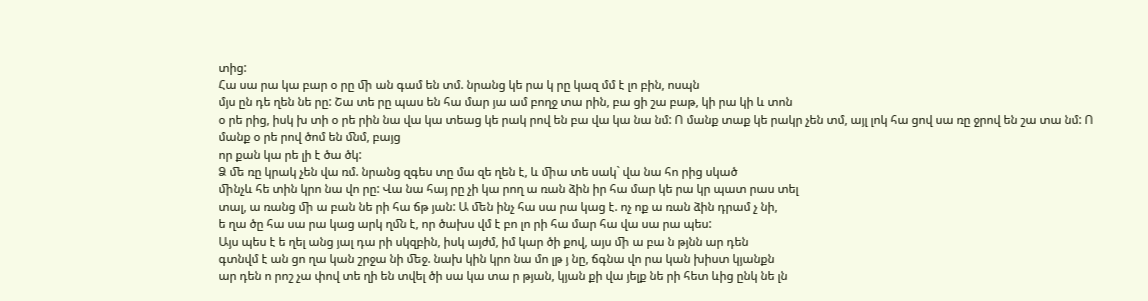տից:
Հա սա րա կա բար օ րը ﬕ ան գամ են տմ. նրանց կե րա կ րը կազ մմ է լո բին, ոսպն
մյս ըն դե ղեն նե րը: Շա տե րը պաս են հա մար յա ամ բողջ տա րին, բա ցի շա բաթ, կի րա կի և տոն
օ րե րից, իսկ խ տի օ րե րին նա վա կա տեաց կե րակ րով են բա վա կա նա նմ: Ո մանք տաք կե րակր չեն տմ, այլ լոկ հա ցով սա ռը ջրով են շա տա նմ: Ո մանք օ րե րով ծոմ են ﬓմ, բայց
որ քան կա րե լի է ծա ծկ:
Ձ ﬔ ռը կրակ չեն վա ռմ. նրանց զգես տը մա զե ղեն է, և ﬕա տե սակ` վա նա հո րից սկած
ﬕնչև հե տին կրո նա վո րը: Վա նա հայ րը չի կա րող ա ռան ձին իր հա մար կե րա կր պատ րաս տել
տալ, ա ռանց ﬕ ա բան նե րի հա ճթ յան: Ա ﬔն ինչ հա սա րա կաց է. ոչ ոք ա ռան ձին դրամ չ նի,
ե ղա ծը հա սա րա կաց արկ ղﬓ է, որ ծախս վմ է բո լո րի հա մար հա վա սա րա պես:
Այս պես է ե ղել անց յալ դա րի սկզբին, իսկ այժմ, իմ կար ծի քով, այս ﬕ ա բա ն թյնն ար դեն
գտնվմ է ան ցո ղա կան շրջա նի ﬔջ. նախ կին կրո նա մո լթ յ նը, ճգնա վո րա կան խիստ կյանքն
ար դեն ո րոշ չա փով տե ղի են տվել ծի սա կա տա ր թյան, կյան քի վա յելք նե րի հետ ևից ընկ նե լն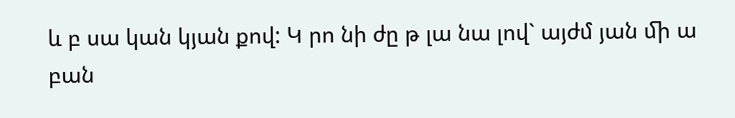և բ սա կան կյան քով: Կ րո նի ժը թ լա նա լով` այժմ յան ﬕ ա բան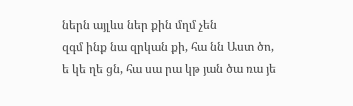ներն այլևս ներ քին մղմ չեն
զգմ ինք նա զրկան քի, հա նն Աստ ծո, ե կե ղե ցն, հա սա րա կթ յան ծա ռա յե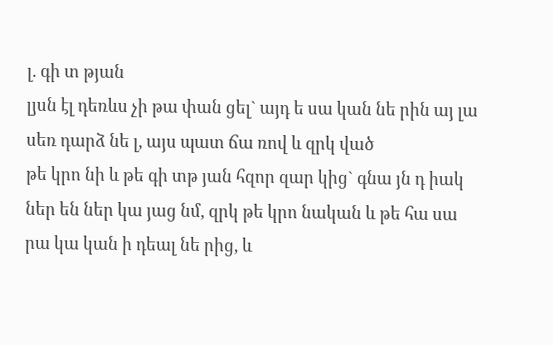լ. գի տ թյան
լյսն էլ դեռևս չի թա փան ցել` այդ ե սա կան նե րին այ լա սեռ դարձ նե լ, այս պատ ճա ռով և զրկ ված
թե կրո նի և թե գի տթ յան հզոր զար կից` գնա յն դ իակ ներ են ներ կա յաց նմ, զրկ թե կրո նական և թե հա սա րա կա կան ի դեալ նե րից, և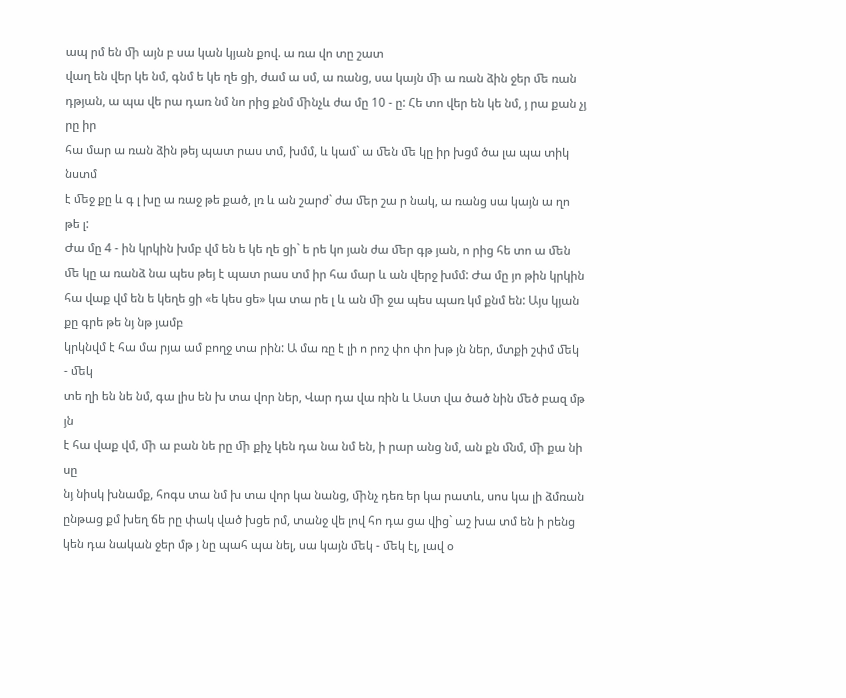ապ րմ են ﬕ այն բ սա կան կյան քով. ա ռա վո տը շատ
վաղ են վեր կե նմ, գնմ ե կե ղե ցի, ժամ ա սմ, ա ռանց, սա կայն ﬕ ա ռան ձին ջեր ﬔ ռան դթյան, ա պա վե րա դառ նմ նո րից քնմ ﬕնչև ժա մը 10 - ը: Հե տո վեր են կե նմ, յ րա քան չյ րը իր
հա մար ա ռան ձին թեյ պատ րաս տմ, խմմ, և կամ` ա ﬔն ﬔ կը իր խցմ ծա լա պա տիկ նստմ
է ﬔջ քը և գ լ խը ա ռաջ թե քած, լռ և ան շարժ` ժա ﬔր շա ր նակ, ա ռանց սա կայն ա ղո թե լ:
Ժա մը 4 - ին կրկին խմբ վմ են ե կե ղե ցի` ե րե կո յան ժա ﬔր գթ յան, ո րից հե տո ա ﬔն ﬔ կը ա ռանձ նա պես թեյ է պատ րաս տմ իր հա մար և ան վերջ խմմ: Ժա մը յո թին կրկին հա վաք վմ են ե կեղե ցի «ե կես ցե» կա տա րե լ և ան ﬕ ջա պես պառ կմ քնմ են: Այս կյան քը գրե թե նյ նթ յամբ
կրկնվմ է հա մա րյա ամ բողջ տա րին: Ա մա ռը է լի ո րոշ փո փո խթ յն ներ, մտքի շփմ ﬔկ - ﬔկ
տե ղի են նե նմ, գա լիս են խ տա վոր ներ, Վար դա վա ռին և Աստ վա ծած նին ﬔծ բազ մթ յն
է հա վաք վմ, ﬕ ա բան նե րը ﬕ քիչ կեն դա նա նմ են, ի րար անց նմ, ան քն ﬓմ, ﬕ քա նի սը
նյ նիսկ խնամք, հոգս տա նմ խ տա վոր կա նանց, ﬕնչ դեռ եր կա րատև, սոս կա լի ձմռան ընթաց քմ խեղ ճե րը փակ ված խցե րմ, տանջ վե լով հո դա ցա վից` աշ խա տմ են ի րենց կեն դա նական ջեր մթ յ նը պահ պա նել, սա կայն ﬔկ - ﬔկ էլ, լավ օ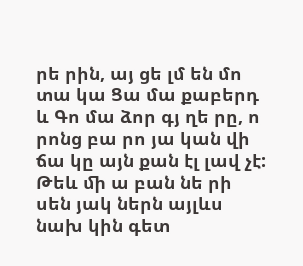րե րին, այ ցե լմ են մո տա կա Ցա մա քաբերդ և Գո մա ձոր գյ ղե րը, ո րոնց բա րո յա կան վի ճա կը այն քան էլ լավ չէ:
Թեև ﬕ ա բան նե րի սեն յակ ներն այլևս նախ կին գետ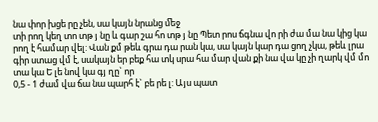նա փոր խցե րը չեն, սա կայն նրանց ﬔջ
տի րող կեղ տո տթ յ նը և գար շա հո տթ յ նը Պետ րոս ճգնա վո րի ժա մա նա կից կա րող է համար վել: Վան քմ թեև գրա դա րան կա, սա կայն կար դա ցող չկա, թեև լրա գիր ստաց վմ է, սակայն եր բեք հա տկ սրա հա մար վան քի նա վա կը չի ղարկ վմ մո տա կա Ե լե նով կա գյ ղը` որ
0,5 - 1 ժամ վա ճա նա պարհ է` բե րե լ: Այս պատ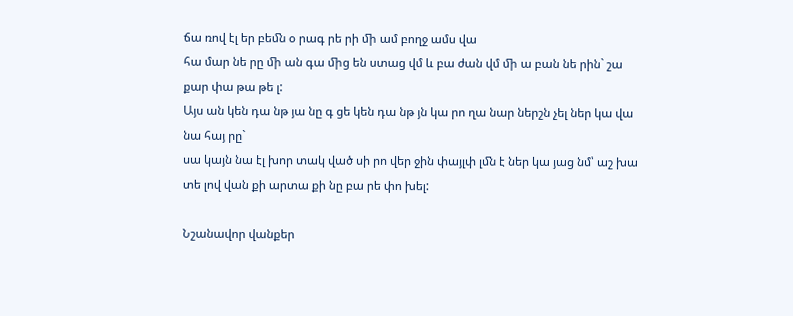ճա ռով էլ եր բեﬓ օ րագ րե րի ﬕ ամ բողջ ամս վա
հա մար նե րը ﬕ ան գա ﬕց են ստաց վմ և բա ժան վմ ﬕ ա բան նե րին` շա քար փա թա թե լ:
Այս ան կեն դա նթ յա նը գ ցե կեն դա նթ յն կա րո ղա նար ներշն չել ներ կա վա նա հայ րը`
սա կայն նա էլ խոր տակ ված սի րո վեր ջին փայլփ լﬓ է ներ կա յաց նմ՝ աշ խա տե լով վան քի արտա քի նը բա րե փո խել:

Նշանավոր վանքեր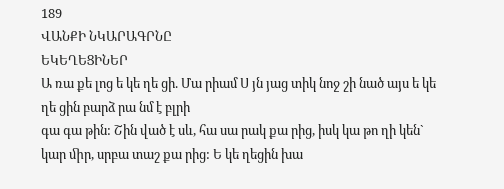189
ՎԱՆՔԻ ՆԿԱՐԱԳՐՆԸ
ԵԿԵՂԵՑԻՆԵՐ
Ա ռա քե լոց ե կե ղե ցի. Մա րիամ Ս յն յաց տիկ նոջ շի նած այս ե կե ղե ցին բարձ րա նմ է բլրի
գա գա թին: Շին ված է սև, հա սա րակ քա րից, իսկ կա թո ղի կեն` կար ﬕր, սրբա տաշ քա րից: Ե կե ղեցին խա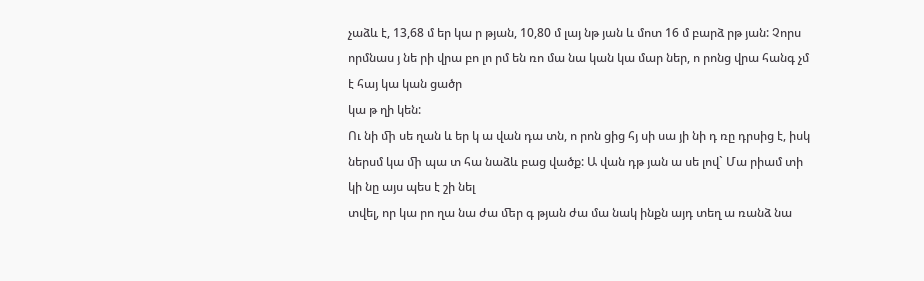չաձև է, 13,68 մ եր կա ր թյան, 10,80 մ լայ նթ յան և մոտ 16 մ բարձ րթ յան: Չորս որմնաս յ նե րի վրա բո լո րմ են ռո մա նա կան կա մար ներ, ո րոնց վրա հանգ չմ է հայ կա կան ցածր
կա թ ղի կեն:
Ու նի ﬕ սե ղան և եր կ ա վան դա տն, ո րոն ցից հյ սի սա յի նի դ ռը դրսից է, իսկ ներսմ կա ﬕ պա տ հա նաձև բաց վածք: Ա վան դթ յան ա սե լով` Մա րիամ տի կի նը այս պես է շի նել
տվել, որ կա րո ղա նա ժա ﬔր գ թյան ժա մա նակ ինքն այդ տեղ ա ռանձ նա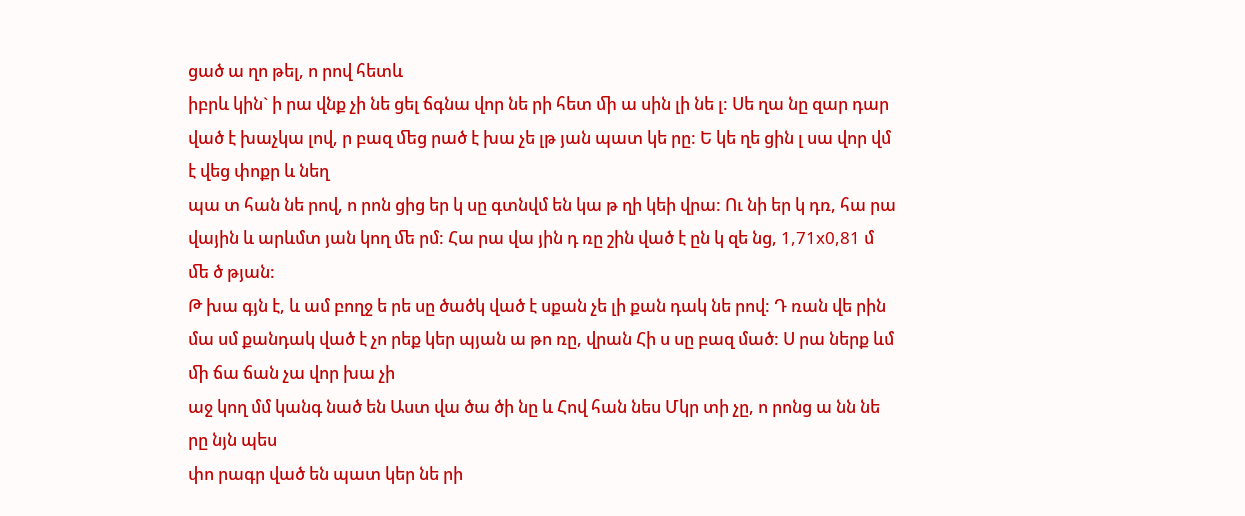ցած ա ղո թել, ո րով հետև
իբրև կին` ի րա վնք չի նե ցել ճգնա վոր նե րի հետ ﬕ ա սին լի նե լ: Սե ղա նը զար դար ված է խաչկա լով, ր բազ ﬔց րած է խա չե լթ յան պատ կե րը: Ե կե ղե ցին լ սա վոր վմ է վեց փոքր և նեղ
պա տ հան նե րով, ո րոն ցից եր կ սը գտնվմ են կա թ ղի կեի վրա: Ու նի եր կ դռ, հա րա վային և արևմտ յան կող ﬔ րմ: Հա րա վա յին դ ռը շին ված է ըն կ զե նց, 1,71x0,81 մ ﬔ ծ թյան:
Թ խա գյն է, և ամ բողջ ե րե սը ծածկ ված է սքան չե լի քան դակ նե րով: Դ ռան վե րին մա սմ քանդակ ված է չո րեք կեր պյան ա թո ռը, վրան Հի ս սը բազ մած: Ս րա ներք ևմ ﬕ ճա ճան չա վոր խա չի
աջ կող մմ կանգ նած են Աստ վա ծա ծի նը և Հով հան նես Մկր տի չը, ո րոնց ա նն նե րը նյն պես
փո րագր ված են պատ կեր նե րի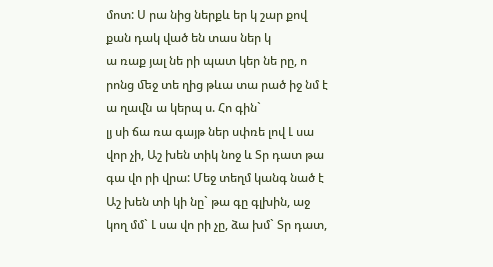մոտ: Ս րա նից ներքև եր կ շար քով քան դակ ված են տաս ներ կ
ա ռաք յալ նե րի պատ կեր նե րը, ո րոնց ﬔջ տե ղից թևա տա րած իջ նմ է ա ղաﬖ ա կերպ ս. Հո գին`
լյ սի ճա ռա գայթ ներ սփռե լով Լ սա վոր չի, Աշ խեն տիկ նոջ և Տր դատ թա գա վո րի վրա: Մեջ տեղմ կանգ նած է Աշ խեն տի կի նը` թա գը գլխին, աջ կող մմ` Լ սա վո րի չը, ձա խմ` Տր դատ,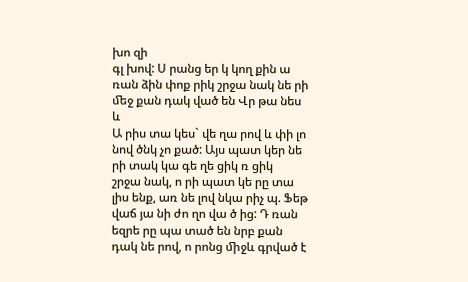խո զի
գլ խով: Ս րանց եր կ կող քին ա ռան ձին փոք րիկ շրջա նակ նե րի ﬔջ քան դակ ված են Վր թա նես և
Ա րիս տա կես` վե ղա րով և փի լո նով ծնկ չո քած: Այս պատ կեր նե րի տակ կա գե ղե ցիկ ռ ցիկ
շրջա նակ, ո րի պատ կե րը տա լիս ենք, առ նե լով նկա րիչ պ. Ֆեթ վաճ յա նի ժո ղո վա ծ ից: Դ ռան եզրե րը պա տած են նրբ քան դակ նե րով, ո րոնց ﬕջև գրված է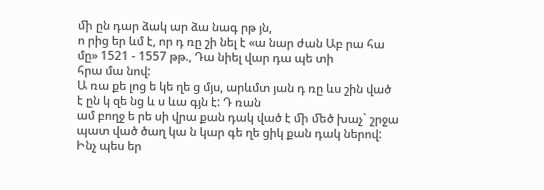ﬕ ըն դար ձակ ար ձա նագ րթ յն,
ո րից եր ևմ է, որ դ ռը շի նել է «ա նար ժան Աբ րա հա մը» 1521 - 1557 թթ., Դա նիել վար դա պե տի
հրա մա նով:
Ա ռա քե լոց ե կե ղե ց մյս, արևմտ յան դ ռը ևս շին ված է ըն կ զե նց և ս ևա գյն է: Դ ռան
ամ բողջ ե րե սի վրա քան դակ ված է ﬕ ﬔծ խաչ` շրջա պատ ված ծաղ կա ն կար գե ղե ցիկ քան դակ ներով: Ինչ պես եր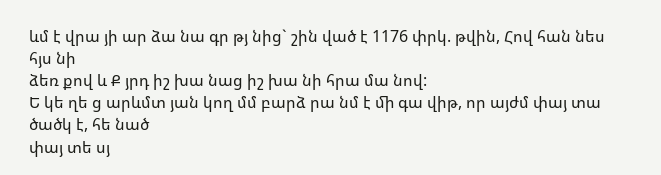ևմ է վրա յի ար ձա նա գր թյ նից` շին ված է 1176 փրկ. թվին, Հով հան նես հյս նի
ձեռ քով և Ք յրդ իշ խա նաց իշ խա նի հրա մա նով:
Ե կե ղե ց արևմտ յան կող մմ բարձ րա նմ է ﬕ գա վիթ, որ այժմ փայ տա ծածկ է, հե նած
փայ տե սյ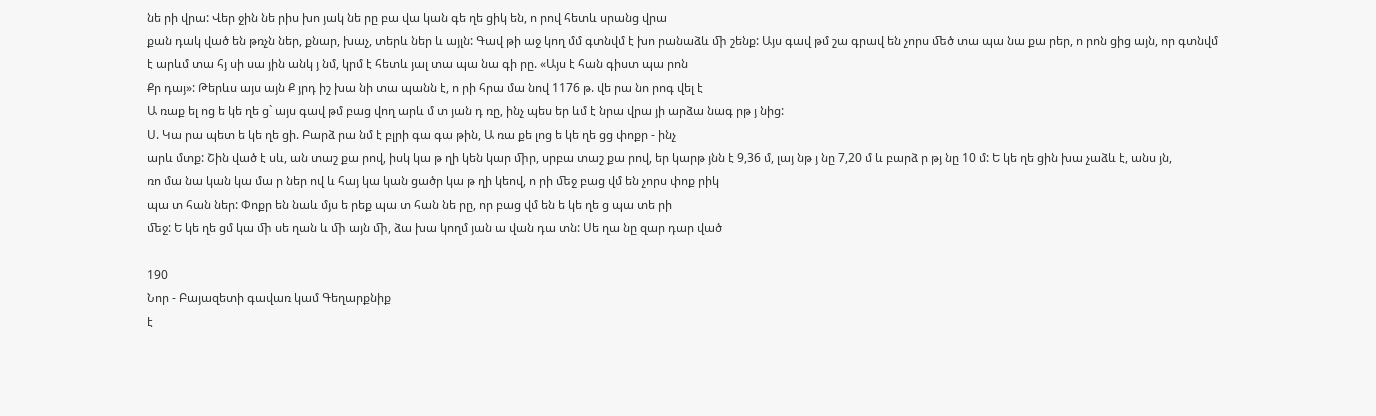նե րի վրա: Վեր ջին նե րիս խո յակ նե րը բա վա կան գե ղե ցիկ են, ո րով հետև սրանց վրա
քան դակ ված են թռչն ներ, քնար, խաչ, տերև ներ և այլն: Գավ թի աջ կող մմ գտնվմ է խո րանաձև ﬕ շենք: Այս գավ թմ շա գրավ են չորս ﬔծ տա պա նա քա րեր, ո րոն ցից այն, որ գտնվմ
է արևմ տա հյ սի սա յին անկ յ նմ, կրմ է հետև յալ տա պա նա գի րը. «Այս է հան գիստ պա րոն
Քր դայ»: Թերևս այս այն Ք յրդ իշ խա նի տա պանն է, ո րի հրա մա նով 1176 թ. վե րա նո րոգ վել է
Ա ռաք ել ոց ե կե ղե ց` այս գավ թմ բաց վող արև մ տ յան դ ռը, ինչ պես եր ևմ է նրա վրա յի արձա նագ րթ յ նից:
Ս. Կա րա պետ ե կե ղե ցի. Բարձ րա նմ է բլրի գա գա թին, Ա ռա քե լոց ե կե ղե ցց փոքր - ինչ
արև մտք: Շին ված է սև, ան տաշ քա րով, իսկ կա թ ղի կեն կար ﬕր, սրբա տաշ քա րով, եր կարթ յնն է 9,36 մ, լայ նթ յ նը 7,20 մ և բարձ ր թյ նը 10 մ: Ե կե ղե ցին խա չաձև է, անս յն,
ռո մա նա կան կա մա ր ներ ով և հայ կա կան ցածր կա թ ղի կեով, ո րի ﬔջ բաց վմ են չորս փոք րիկ
պա տ հան ներ: Փոքր են նաև մյս ե րեք պա տ հան նե րը, որ բաց վմ են ե կե ղե ց պա տե րի
ﬔջ: Ե կե ղե ցմ կա ﬕ սե ղան և ﬕ այն ﬕ, ձա խա կողմ յան ա վան դա տն: Սե ղա նը զար դար ված

190
Նոր - Բայազետի գավառ կամ Գեղարքնիք
է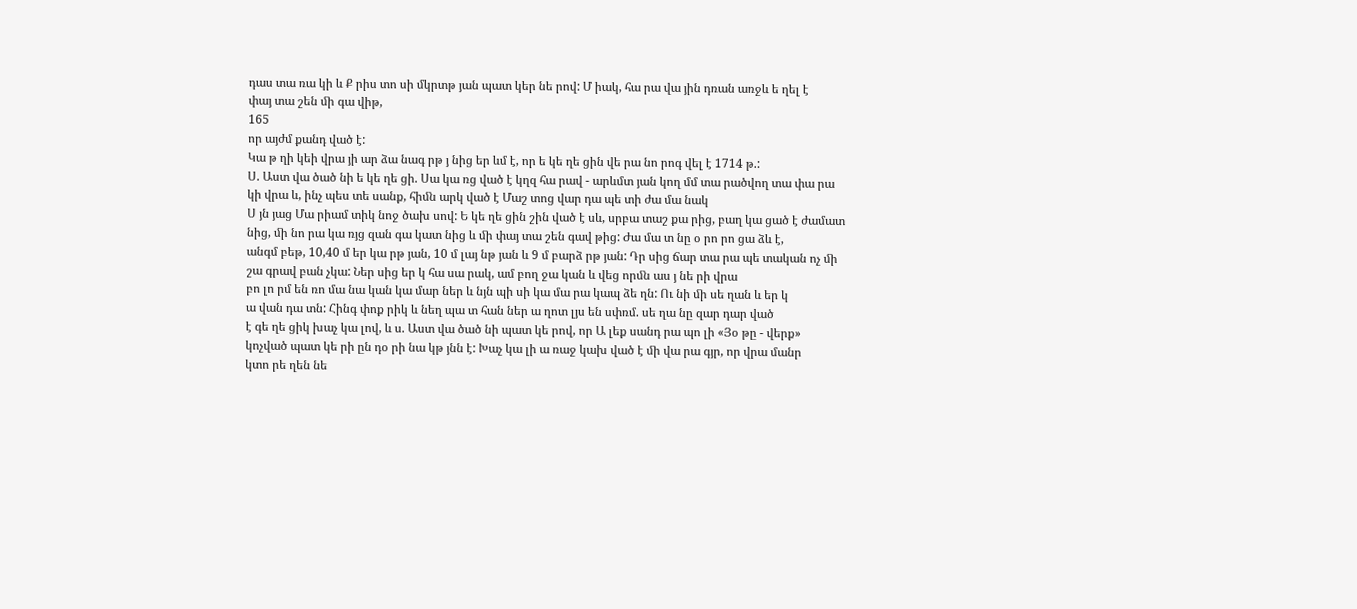դաս տա ռա կի և Ք րիս տո սի մկրտթ յան պատ կեր նե րով: Մ իակ, հա րա վա յին դռան առջև ե ղել է
փայ տա շեն ﬕ գա վիթ,
165
որ այժմ քանդ ված է:
Կա թ ղի կեի վրա յի ար ձա նագ րթ յ նից եր ևմ է, որ ե կե ղե ցին վե րա նո րոգ վել է 1714 թ.:
Ս. Աստ վա ծած նի ե կե ղե ցի. Սա կա ռց ված է կղզ հա րավ - արևմտ յան կող մմ տա րածվող տա փա րա կի վրա և, ինչ պես տե սանք, հիﬓ արկ ված է Մաշ տոց վար դա պե տի ժա մա նակ
Ս յն յաց Մա րիամ տիկ նոջ ծախ սով: Ե կե ղե ցին շին ված է սև, սրբա տաշ քա րից, բաղ կա ցած է ժամատ նից, ﬕ նո րա կա ռյց զան գա կատ նից և ﬕ փայ տա շեն գավ թից: Ժա մա տ նը օ րո րո ցա ձև է,
անգմ բեթ, 10,40 մ եր կա րթ յան, 10 մ լայ նթ յան և 9 մ բարձ րթ յան: Դր սից ճար տա րա պե տական ոչ ﬕ շա գրավ բան չկա: Ներ սից եր կ հա սա րակ, ամ բող ջա կան և վեց որﬓ աս յ նե րի վրա
բո լո րմ են ռո մա նա կան կա մար ներ և նյն պի սի կա մա րա կապ ձե ղն: Ու նի ﬕ սե ղան և եր կ
ա վան դա տն: Հինգ փոք րիկ և նեղ պա տ հան ներ ա ղոտ լյս են սփռմ. սե ղա նը զար դար ված
է գե ղե ցիկ խաչ կա լով, և ս. Աստ վա ծած նի պատ կե րով, որ Ա լեք սանդ րա պո լի «Յօ թը - վերք» կոչված պատ կե րի ըն դօ րի նա կթ յնն է: Խաչ կա լի ա ռաջ կախ ված է ﬕ վա րա գյր, որ վրա մանր
կտո րե ղեն նե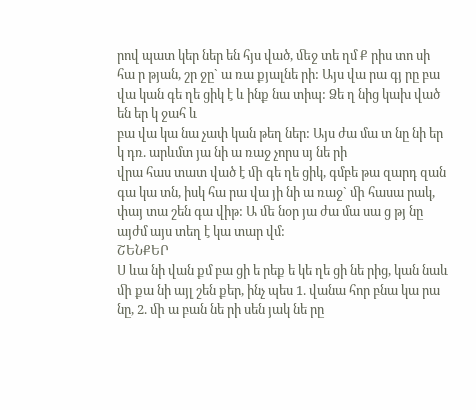րով պատ կեր ներ են հյս ված, ﬔջ տե ղմ Ք րիս տո սի հա ր թյան, շր ջը` ա ռա քյալնե րի: Այս վա րա գյ րը բա վա կան գե ղե ցիկ է և ինք նա տիպ: Ձե ղ նից կախ ված են եր կ ջահ և
բա վա կա նա չափ կան թեղ ներ: Այս ժա մա տ նը նի եր կ դռ. արևմտ յա նի ա ռաջ չորս սյ նե րի
վրա հաս տատ ված է ﬕ գե ղե ցիկ, գմբե թա զարդ զան գա կա տն, իսկ հա րա վա յի նի ա ռաջ` ﬕ հասա րակ, փայ տա շեն գա վիթ: Ա ﬔ նօր յա ժա մա սա ց թյ նը այժմ այս տեղ է կա տար վմ:
ՇԵՆՔԵՐ
Ս ևա նի վան քմ բա ցի ե րեք ե կե ղե ցի նե րից, կան նաև ﬕ քա նի այլ շեն քեր, ինչ պես 1. վանա հոր բնա կա րա նը, 2. ﬕ ա բան նե րի սեն յակ նե րը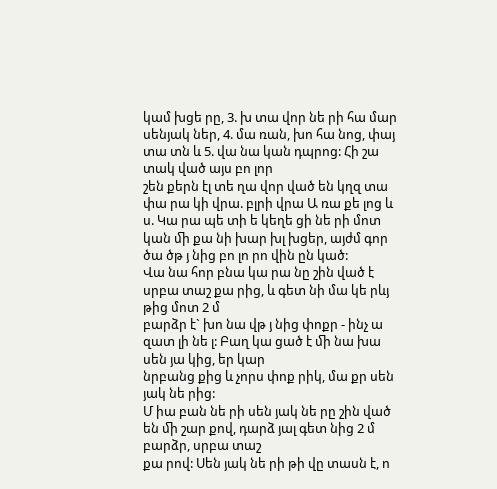կամ խցե րը, 3. խ տա վոր նե րի հա մար սենյակ ներ, 4. մա ռան, խո հա նոց, փայ տա տն և 5. վա նա կան դպրոց: Հի շա տակ ված այս բո լոր
շեն քերն էլ տե ղա վոր ված են կղզ տա փա րա կի վրա. բլրի վրա Ա ռա քե լոց և ս. Կա րա պե տի ե կեղե ցի նե րի մոտ կան ﬕ քա նի խար խլ խցեր, այժմ գոր ծա ծթ յ նից բո լո րո վին ըն կած:
Վա նա հոր բնա կա րա նը շին ված է սրբա տաշ քա րից, և գետ նի մա կե րևյ թից մոտ 2 մ
բարձր է` խո նա վթ յ նից փոքր - ինչ ա զատ լի նե լ: Բաղ կա ցած է ﬕ նա խա սեն յա կից, եր կար
նրբանց քից և չորս փոք րիկ, մա քր սեն յակ նե րից:
Մ իա բան նե րի սեն յակ նե րը շին ված են ﬕ շար քով, դարձ յալ գետ նից 2 մ բարձր, սրբա տաշ
քա րով: Սեն յակ նե րի թի վը տասն է, ո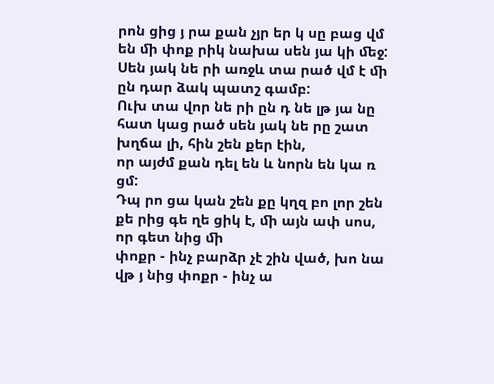րոն ցից յ րա քան չյր եր կ սը բաց վմ են ﬕ փոք րիկ նախա սեն յա կի ﬔջ: Սեն յակ նե րի առջև տա րած վմ է ﬕ ըն դար ձակ պատշ գամբ:
Ուխ տա վոր նե րի ըն դ նե լթ յա նը հատ կաց րած սեն յակ նե րը շատ խղճա լի, հին շեն քեր էին,
որ այժմ քան դել են և նորն են կա ռ ցմ:
Դպ րո ցա կան շեն քը կղզ բո լոր շեն քե րից գե ղե ցիկ է, ﬕ այն ափ սոս, որ գետ նից ﬕ
փոքր - ինչ բարձր չէ շին ված, խո նա վթ յ նից փոքր - ինչ ա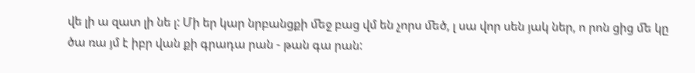վե լի ա զատ լի նե լ: Մի եր կար նրբանցքի ﬔջ բաց վմ են չորս ﬔծ, լ սա վոր սեն յակ ներ, ո րոն ցից ﬔ կը ծա ռա յմ է իբր վան քի գրադա րան - թան գա րան: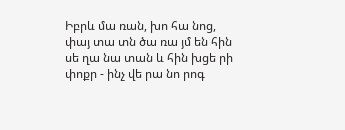Իբրև մա ռան, խո հա նոց, փայ տա տն ծա ռա յմ են հին սե ղա նա տան և հին խցե րի
փոքր - ինչ վե րա նո րոգ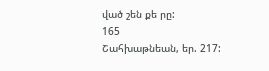ված շեն քե րը:
165
Շահխաթնեան, եր. 217: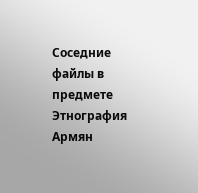Соседние файлы в предмете Этнография Армян